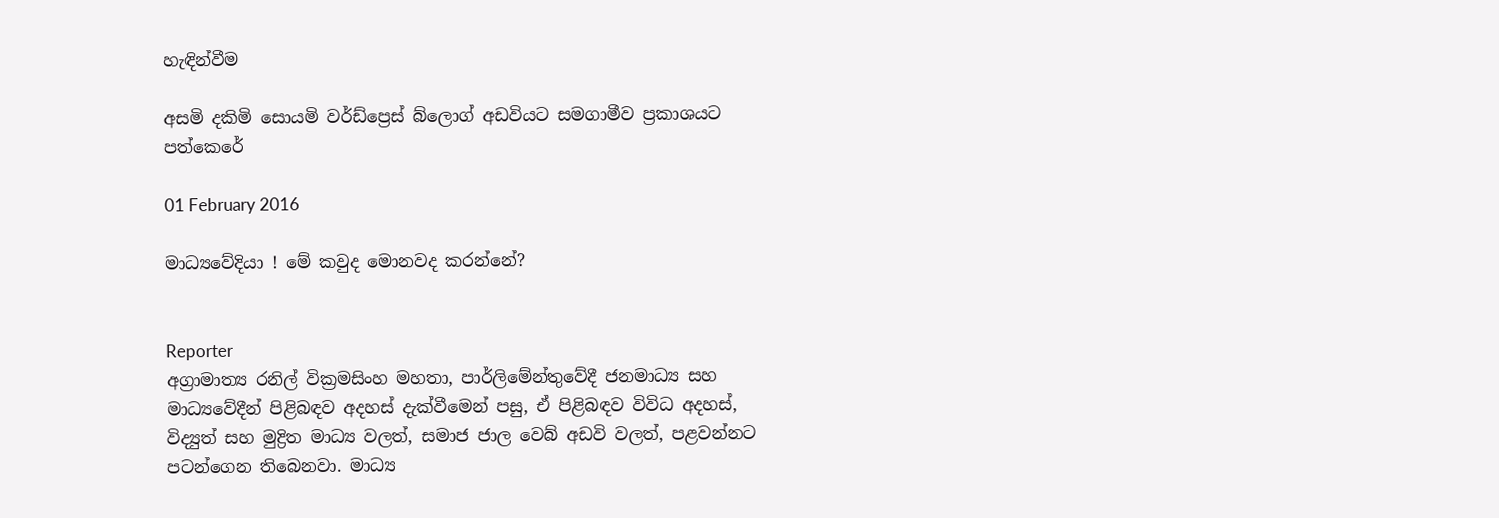හැඳින්වීම

අසමි දකිමි සොයමි වර්ඩ්ප්‍රෙස් බ්ලොග් අඩවියට සමගාමීව ප්‍රකාශයට පත්කෙරේ

01 February 2016

මාධ්‍යවේදියා ! මේ කවුද මොනවද කරන්නේ?


Reporter
අග්‍රාමාත්‍ය රනිල් වික්‍රමසිංහ මහතා, පාර්ලිමේන්තුවේදී ජනමාධ්‍ය සහ මාධ්‍යවේදීන් පිළිබඳව අදහස් දැක්වීමෙන් පසු, ඒ පිළිබඳව විවිධ අදහස්, විද්‍යුත් සහ මුද්‍රිත මාධ්‍ය වලත්, සමාජ ජාල වෙබ් අඩවි වලත්, පළවන්නට පටන්ගෙන තිබෙනවා. මාධ්‍ය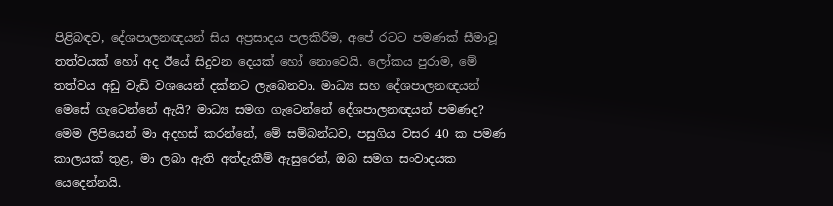පිළිබඳව, දේශපාලනඥයන් සිය අප්‍රසාදය පලකිරීම, අපේ රටට පමණක් සීමාවූ තත්වයක් හෝ අද ඊයේ සිදුවන දෙයක් හෝ නොවෙයි. ලෝකය පුරාම, මේ තත්වය අඩු වැඩි වශයෙන් දක්නට ලැබෙනවා. මාධ්‍ය සහ දේශපාලනඥයන් මෙසේ ගැටෙන්නේ ඇයි? මාධ්‍ය සමග ගැටෙන්නේ දේශපාලනඥයන් පමණද? මෙම ලිපියෙන් මා අදහස් කරන්නේ, මේ සම්බන්ධව, පසුගිය වසර 40 ක පමණ කාලයක් තුළ, මා ලබා ඇති අත්දැකීම් ඇසුරෙන්, ඔබ සමග සංවාදයක යෙදෙන්නයි.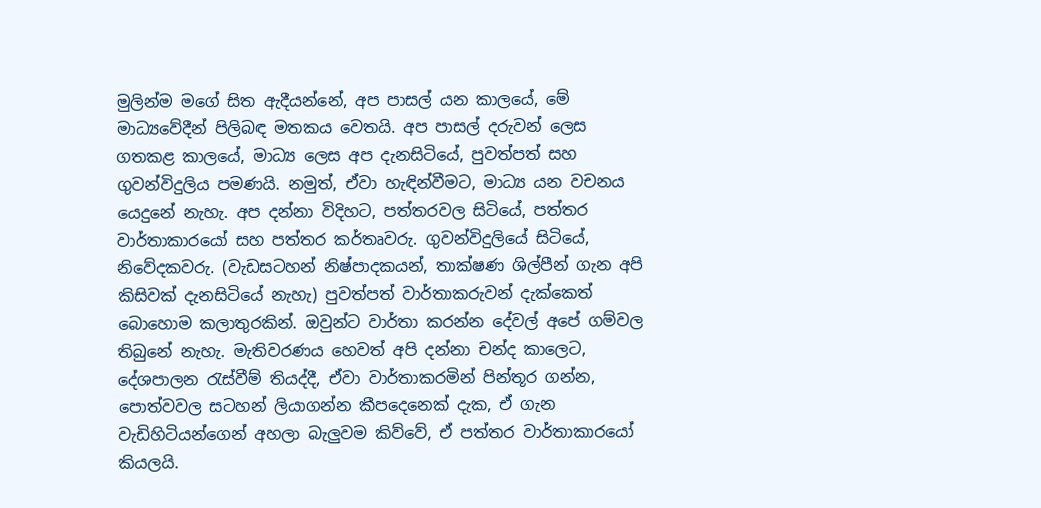මුලින්ම මගේ සිත ඇදීයන්නේ, අප පාසල් යන කාලයේ, මේ මාධ්‍යවේදීන් පිලිබඳ මතකය වෙතයි. අප පාසල් දරුවන් ලෙස ගතකළ කාලයේ, මාධ්‍ය ලෙස අප දැනසිටියේ, පුවත්පත් සහ ගුවන්විදුලිය පමණයි. නමුත්, ඒවා හැඳින්වීමට, මාධ්‍ය යන වචනය යෙදුනේ නැහැ. අප දන්නා විදිහට, පත්තරවල සිටියේ, පත්තර වාර්තාකාරයෝ සහ පත්තර කර්තෘවරු. ගුවන්විදුලියේ සිටියේ, නිවේදකවරු. (වැඩසටහන් නිෂ්පාදකයන්, තාක්ෂණ ශිල්පීන් ගැන අපි කිසිවක් දැනසිටියේ නැහැ) පුවත්පත් වාර්තාකරුවන් දැක්කෙත් බොහොම කලාතුරකින්. ඔවුන්ට වාර්තා කරන්න දේවල් අපේ ගම්වල තිබුනේ නැහැ. මැතිවරණය හෙවත් අපි දන්නා චන්ද කාලෙට, දේශපාලන රැස්වීම් තියද්දී, ඒවා වාර්තාකරමින් පින්තූර ගන්න, පොත්වවල සටහන් ලියාගන්න කීපදෙනෙක් දැක, ඒ ගැන වැඩිහිටියන්ගෙන් අහලා බැලුවම කිව්වේ, ඒ පත්තර වාර්තාකාරයෝ කියලයි.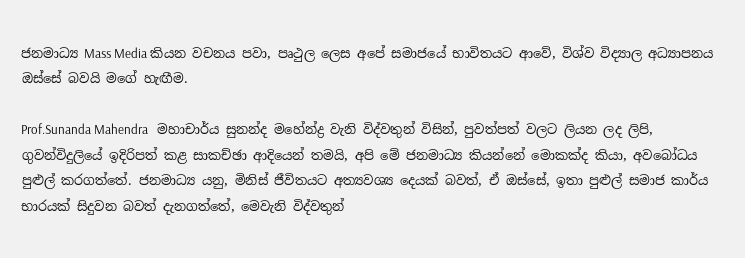ජනමාධ්‍ය Mass Media කියන වචනය පවා, පෘථුල ලෙස අපේ සමාජයේ භාවිතයට ආවේ, විශ්ව විද්‍යාල අධ්‍යාපනය ඔස්සේ බවයි මගේ හැඟීම.

Prof.Sunanda Mahendra   මහාචාර්ය සුනන්ද මහේන්ද්‍ර වැනි විද්වතුන් විසින්, පුවත්පත් වලට ලියන ලද ලිපි, ගුවන්විදුලියේ ඉදිරිපත් කළ සාකච්ඡා ආදියෙන් තමයි, අපි මේ ජනමාධ්‍ය කියන්නේ මොකක්ද කියා, අවබෝධය පුළුල් කරගත්තේ. ජනමාධ්‍ය යනු, මිනිස් ජීවිතයට අත්‍යවශ්‍ය දෙයක් බවත්, ඒ ඔස්සේ, ඉතා පුළුල් සමාජ කාර්ය භාරයක් සිදුවන බවත් දැනගත්තේ, මෙවැනි විද්වතුන්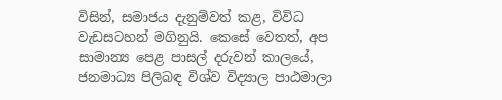විසින්, සමාජය දැනුම්වත් කළ, විවිධ වැඩසටහන් මගිනුයි. කෙසේ වෙතත්, අප සාමාන්‍ය පෙළ පාසල් දරුවන් කාලයේ, ජනමාධ්‍ය පිලිබඳ විශ්ව විද්‍යාල පාඨමාලා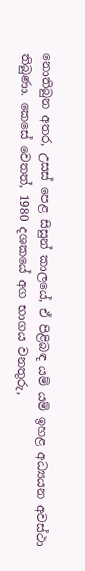නොතිබුන අතර, උසස් පෙළ සිසුන් කාලයේ, ඒ පිළිබඳ යම් යම් ඉහළ අධ්‍යයන අවස්ථා තිබුණා. කෙසේ වෙතත්, 1980 දශකයේ අග භාගය වනතුරු,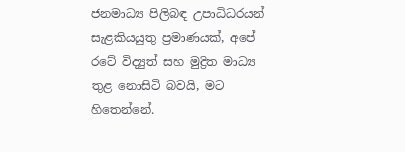ජනමාධ්‍ය පිලිබඳ උපාධිධරයන් සැළකියයුතු ප්‍රමාණයක්, අපේ රටේ විද්‍යුත් සහ මුද්‍රිත මාධ්‍ය තුළ නොසිටි බවයි, මට හිතෙන්නේ.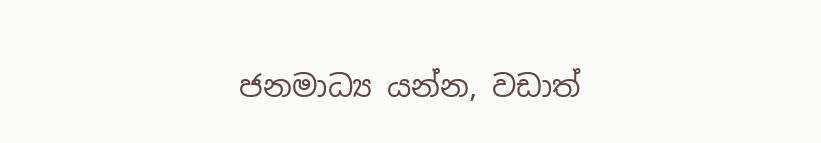ජනමාධ්‍ය යන්න, වඩාත්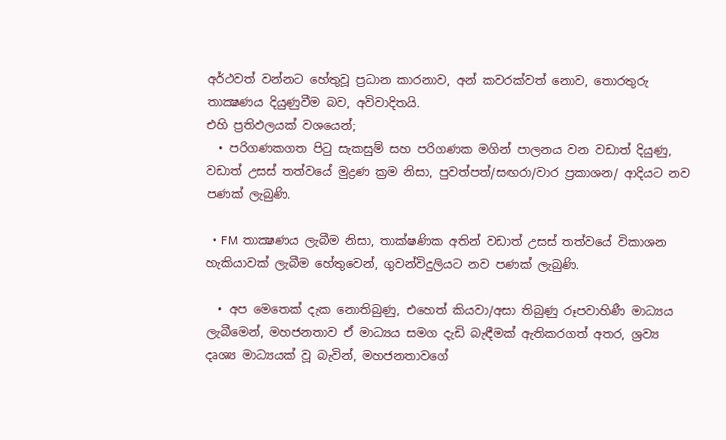අර්ථවත් වන්නට හේතුවූ ප්‍රධාන කාරනාව, අන් කවරක්වත් නොව, තොරතුරු තාක්‍ෂණය දියුණුවීම බව, අවිවාදිතයි.
එහි ප්‍රතිඵලයක් වශයෙන්;
  • පරිගණකගත පිටු සැකසුම් සහ පරිගණක මගින් පාලනය වන වඩාත් දියුණු, වඩාත් උසස් තත්වයේ මුද්‍රණ ක්‍රම නිසා, පුවත්පත්/සඟරා/වාර ප්‍රකාශන/ ආදියට නව පණක් ලැබුණි.

  • FM තාක්‍ෂණය ලැබීම නිසා, තාක්ෂණික අතින් වඩාත් උසස් තත්වයේ විකාශන හැකියාවක් ලැබීම හේතුවෙන්, ගුවන්විදුලියට නව පණක් ලැබුණි.

  • අප මෙතෙක් දැක නොතිබුණු, එහෙත් කියවා/අසා තිබුණු රූපවාහිණී මාධ්‍යය ලැබීමෙන්, මහජනතාව ඒ මාධ්‍යය සමග දැඩි බැඳීමක් ඇතිකරගත් අතර, ශ්‍රව්‍ය දෘශ්‍ය මාධ්‍යයක් වූ බැවින්, මහජනතාවගේ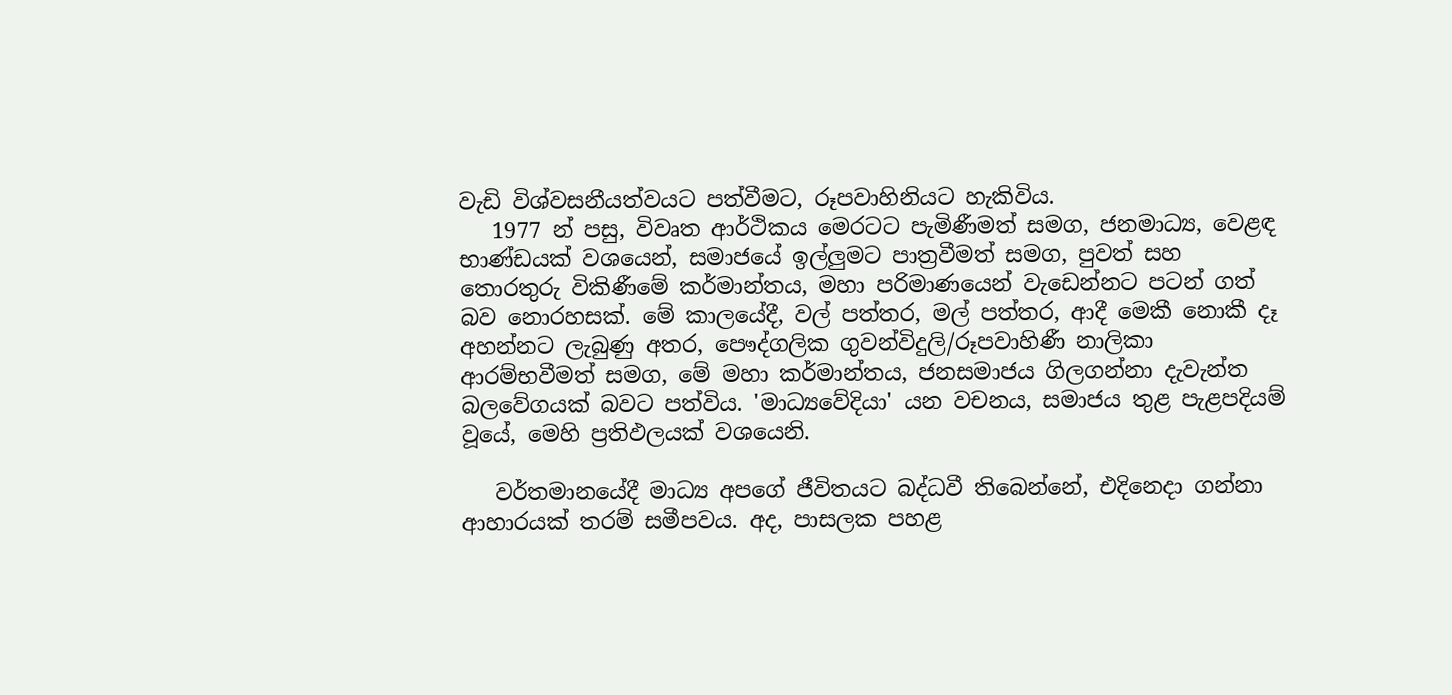වැඩි විශ්වසනීයත්වයට පත්වීමට, රූපවාහිනියට හැකිවිය.
   1977 න් පසු, විවෘත ආර්ථිකය මෙරටට පැමිණීමත් සමග, ජනමාධ්‍ය, වෙළඳ භාණ්ඩයක් වශයෙන්, සමාජයේ ඉල්ලුමට පාත්‍රවීමත් සමග, පුවත් සහ තොරතුරු විකිණීමේ කර්මාන්තය, මහා පරිමාණයෙන් වැඩෙන්නට පටන් ගත් බව නොරහසක්. මේ කාලයේදී, වල් පත්තර, මල් පත්තර, ආදී මෙකී නොකී දෑ අහන්නට ලැබුණු අතර, පෞද්ගලික ගුවන්විදුලි/රූපවාහිණී නාලිකා ආරම්භවීමත් සමග, මේ මහා කර්මාන්තය, ජනසමාජය ගිලගන්නා දැවැන්ත බලවේගයක් බවට පත්විය. 'මාධ්‍යවේදියා' යන වචනය, සමාජය තුළ පැළපදියම් වූයේ, මෙහි ප්‍රතිඵලයක් වශයෙනි.

   වර්තමානයේදී මාධ්‍ය අපගේ ජීවිතයට බද්ධවී තිබෙන්නේ, එදිනෙදා ගන්නා ආහාරයක් තරම් සමීපවය. අද, පාසලක පහළ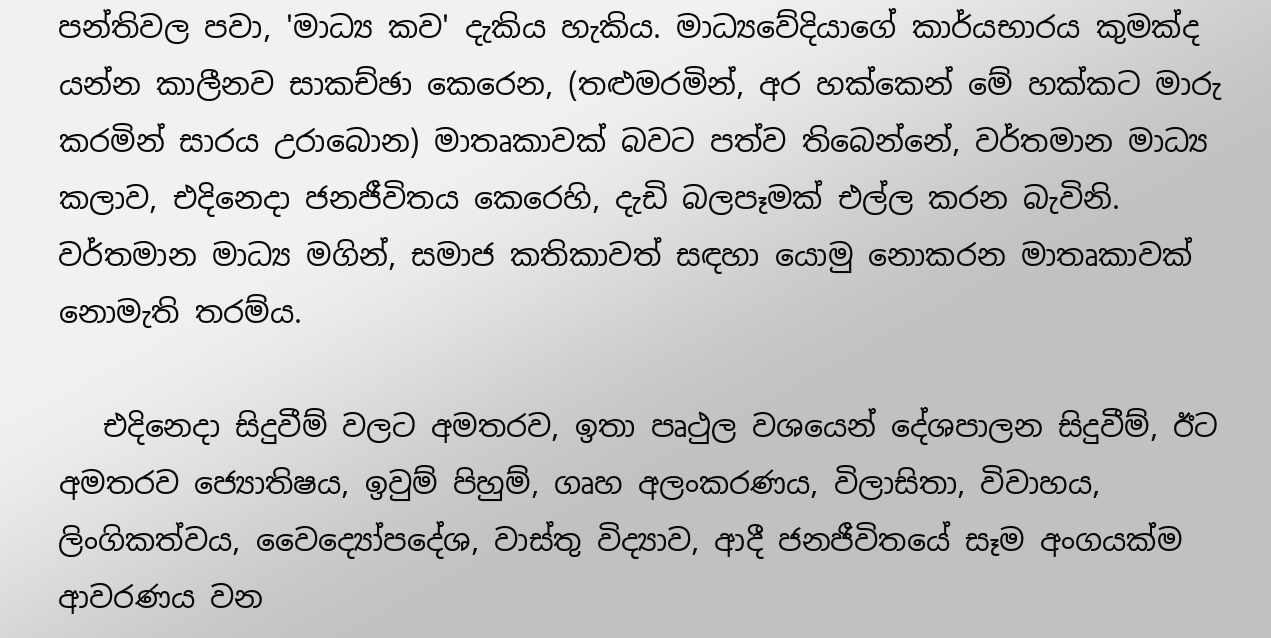පන්තිවල පවා, 'මාධ්‍ය කව' දැකිය හැකිය. මාධ්‍යවේදියාගේ කාර්යභාරය කුමක්ද යන්න කාලීනව සාකච්ඡා කෙරෙන, (තළුමරමින්, අර හක්කෙන් මේ හක්කට මාරු කරමින් සාරය උරාබොන) මාතෘකාවක් බවට පත්ව තිබෙන්නේ, වර්තමාන මාධ්‍ය කලාව, එදිනෙදා ජනජීවිතය කෙරෙහි, දැඩි බලපෑමක් එල්ල කරන බැවිනි. වර්තමාන මාධ්‍ය මගින්, සමාජ කතිකාවත් සඳහා යොමු නොකරන මාතෘකාවක් නොමැති තරම්ය.

   එදිනෙදා සිදුවීම් වලට අමතරව, ඉතා පෘථුල වශයෙන් දේශපාලන සිදුවීම්, ඊට අමතරව ජ්‍යොතිෂය, ඉවුම් පිහුම්, ගෘහ අලංකරණය, විලාසිතා, විවාහය, ලිංගිකත්වය, වෛද්‍යෝපදේශ, වාස්තු විද්‍යාව, ආදී ජනජීවිතයේ සෑම අංගයක්ම ආවරණය වන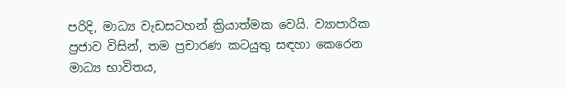පරිදි, මාධ්‍ය වැඩසටහන් ක්‍රියාත්මක වෙයි. ව්‍යාපාරික ප්‍රජාව විසින්, තම ප්‍රචාරණ කටයුතු සඳහා කෙරෙන මාධ්‍ය භාවිතය,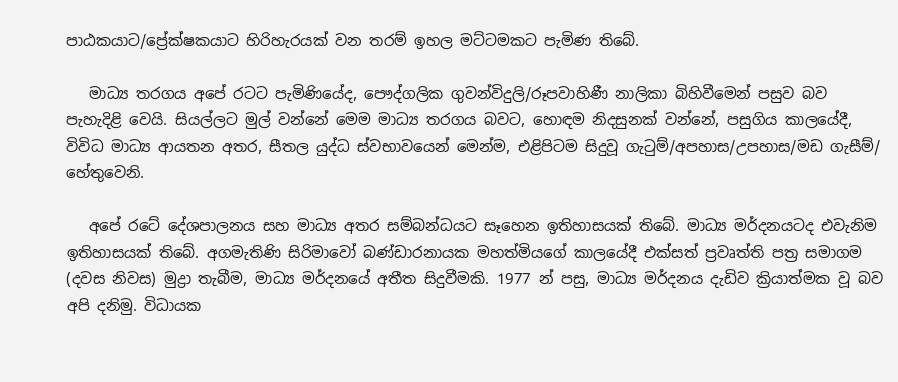පාඨකයාට/ප්‍රේක්ෂකයාට හිරිහැරයක් වන තරම් ඉහල මට්ටමකට පැමිණ තිබේ.

   මාධ්‍ය තරගය අපේ රටට පැමිණියේද, පෞද්ගලික ගුවන්විදුලි/රූපවාහිණී නාලිකා බිහිවීමෙන් පසුව බව පැහැදිළි වෙයි. සියල්ලට මුල් වන්නේ මෙම මාධ්‍ය තරගය බවට, හොඳම නිදසුනක් වන්නේ, පසුගිය කාලයේදී, විවිධ මාධ්‍ය ආයතන අතර, සීතල යුද්ධ ස්වභාවයෙන් මෙන්ම, එළිපිටම සිදුවූ ගැටුම්/අපහාස/උපහාස/මඩ ගැසීම්/ හේතුවෙනි.

   අපේ රටේ දේශපාලනය සහ මාධ්‍ය අතර සම්බන්ධයට සෑහෙන ඉතිහාසයක් තිබේ. මාධ්‍ය මර්දනයටද එවැනිම ඉතිහාසයක් තිබේ. අගමැතිණි සිරිමාවෝ බණ්ඩාරනායක මහත්මියගේ කාලයේදී එක්සත් ප්‍රවෘත්ති පත්‍ර සමාගම (දවස නිවස) මුද්‍රා තැබීම, මාධ්‍ය මර්දනයේ අතීත සිදුවීමකි. 1977 න් පසු, මාධ්‍ය මර්දනය දැඩිව ක්‍රියාත්මක වූ බව අපි දනිමු. විධායක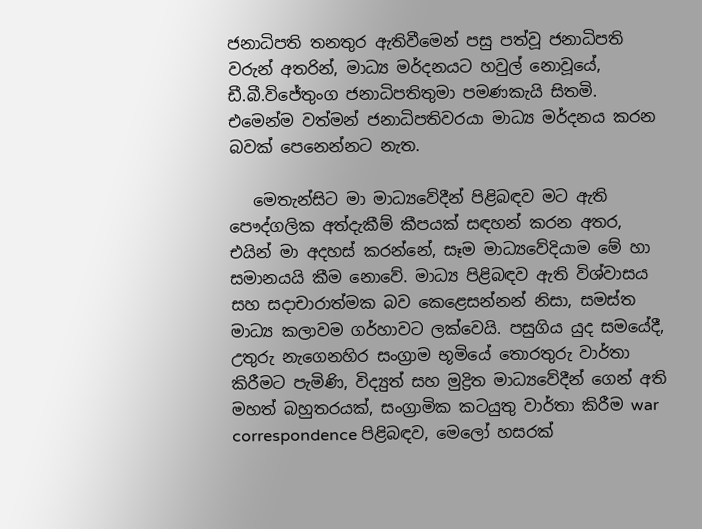ජනාධිපති තනතුර ඇතිවීමෙන් පසු පත්වූ ජනාධිපති වරුන් අතරින්, මාධ්‍ය මර්දනයට හවුල් නොවූයේ, ඩී.බී.විජේතුංග ජනාධිපතිතුමා පමණකැයි සිතමි. එමෙන්ම වත්මන් ජනාධිපතිවරයා මාධ්‍ය මර්දනය කරන බවක් පෙනෙන්නට නැත.

   මෙතැන්සිට මා මාධ්‍යවේදීන් පිළිබඳව මට ඇති පෞද්ගලික අත්දැකීම් කීපයක් සඳහන් කරන අතර, එයින් මා අදහස් කරන්නේ, සෑම මාධ්‍යවේදියාම මේ හා සමානයයි කීම නොවේ. මාධ්‍ය පිළිබඳව ඇති විශ්වාසය සහ සදාචාරාත්මක බව කෙළෙසන්නන් නිසා, සමස්ත මාධ්‍ය කලාවම ගර්හාවට ලක්වෙයි. පසුගිය යුද සමයේදී, උතුරු නැගෙනහිර සංග්‍රාම භූමියේ තොරතුරු වාර්තා කිරීමට පැමිණි, විද්‍යුත් සහ මුද්‍රිත මාධ්‍යවේදීන් ගෙන් අති මහත් බහුතරයක්, සංග්‍රාමික කටයුතු වාර්තා කිරීම war correspondence පිළිබඳව, මෙලෝ හසරක්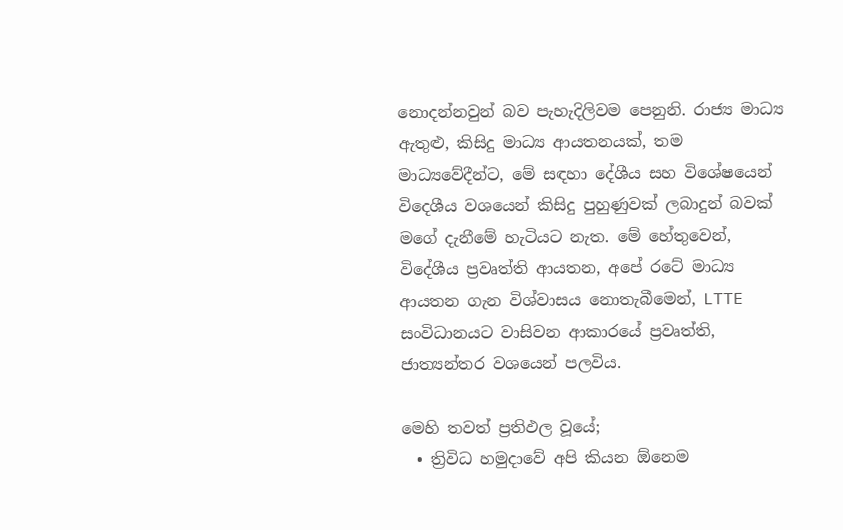නොදන්නවුන් බව පැහැදිලිවම පෙනුනි. රාජ්‍ය මාධ්‍ය ඇතුළු, කිසිදු මාධ්‍ය ආයතනයක්, තම මාධ්‍යවේදීන්ට, මේ සඳහා දේශීය සහ විශේෂයෙන් විදෙශීය වශයෙන් කිසිදු පුහුණුවක් ලබාදුන් බවක් මගේ දැනීමේ හැටියට නැත. මේ හේතුවෙන්, විදේශීය ප්‍රවෘත්ති ආයතන, අපේ රටේ මාධ්‍ය ආයතන ගැන විශ්වාසය නොතැබීමෙන්, LTTE සංවිධානයට වාසිවන ආකාරයේ ප්‍රවෘත්ති, ජාත්‍යන්තර වශයෙන් පලවිය.

මෙහි තවත් ප්‍රතිඵල වූයේ;
  • ත්‍රිවිධ හමුදාවේ අපි කියන ඕනෙම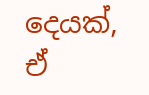දෙයක්, ඒ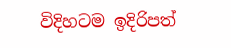විදිහටම ඉදිරිපත්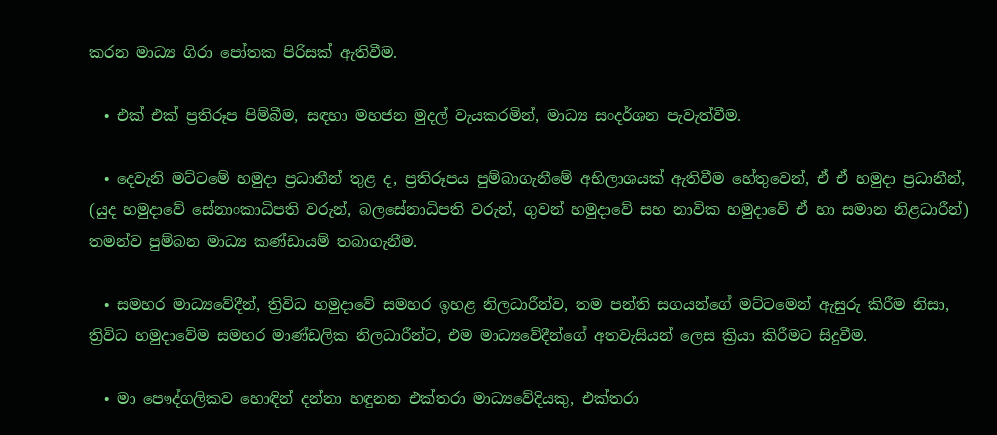කරන මාධ්‍ය ගිරා පෝතක පිරිසක් ඇතිවීම.

  • එක් එක් ප්‍රතිරූප පිම්බීම, සඳහා මහජන මුදල් වැයකරමින්, මාධ්‍ය සංදර්ශන පැවැත්වීම.

  • දෙවැනි මට්ටමේ හමුදා ප්‍රධානීන් තුළ ද, ප්‍රතිරූපය පුම්බාගැනීමේ අභිලාශයක් ඇතිවීම හේතුවෙන්, ඒ ඒ හමුදා ප්‍රධානීන්, (යුද හමුදාවේ සේනාංකාධිපති වරුන්, බලසේනාධිපති වරුන්, ගුවන් හමුදාවේ සහ නාවික හමුදාවේ ඒ හා සමාන නිළධාරීන්) තමන්ව පුම්බන මාධ්‍ය කණ්ඩායම් තබාගැනීම.

  • සමහර මාධ්‍යවේදීන්, ත්‍රිවිධ හමුදාවේ සමහර ඉහළ නිලධාරීන්ව, තම පන්ති සගයන්ගේ මට්ටමෙන් ඇසුරු කිරීම නිසා, ත්‍රිවිධ හමුදාවේම සමහර මාණ්ඩලික නිලධාරීන්ට, එම මාධ්‍යවේදීන්ගේ අතවැසියන් ලෙස ක්‍රියා කිරීමට සිදුවීම.

  • මා පෞද්ගලිකව හොඳින් දන්නා හඳුනන එක්තරා මාධ්‍යවේදියකු, එක්තරා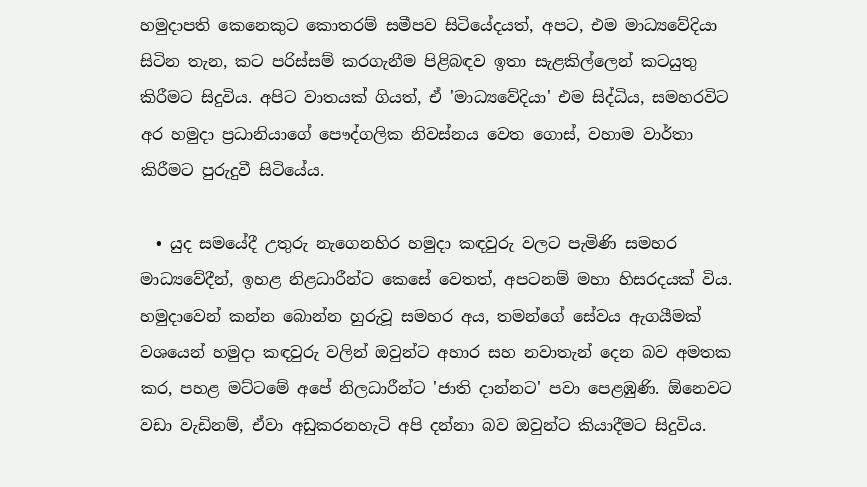හමුදාපති කෙනෙකුට කොතරම් සමීපව සිටියේදයත්, අපට, එම මාධ්‍යවේදියා සිටින තැන, කට පරිස්සම් කරගැනීම පිළිබඳව ඉතා සැළකිල්ලෙන් කටයුතු කිරීමට සිදුවිය. අපිට වාතයක් ගියත්, ඒ 'මාධ්‍යවේදියා' එම සිද්ධිය, සමහරවිට අර හමුදා ප්‍රධානියාගේ පෞද්ගලික නිවස්නය වෙත ගොස්, වහාම වාර්තා කිරීමට පුරුදුවී සිටියේය.

  • යුද සමයේදී උතුරු නැගෙනහිර හමුදා කඳවුරු වලට පැමිණි සමහර මාධ්‍යවේදීන්, ඉහළ නිළධාරීන්ට කෙසේ වෙතත්, අපටනම් මහා හිසරදයක් විය. හමුදාවෙන් කන්න බොන්න හුරුවූ සමහර අය, තමන්ගේ සේවය ඇගයීමක් වශයෙන් හමුදා කඳවුරු වලින් ඔවුන්ට අහාර සහ නවාතැන් දෙන බව අමතක කර, පහළ මට්ටමේ අපේ නිලධාරීන්ට 'ජාති දාන්නට' පවා පෙළඹුණි. ඕනෙවට වඩා වැඩිනම්, ඒවා අඩුකරනහැටි අපි දන්නා බව ඔවුන්ට කියාදීමට සිදුවිය.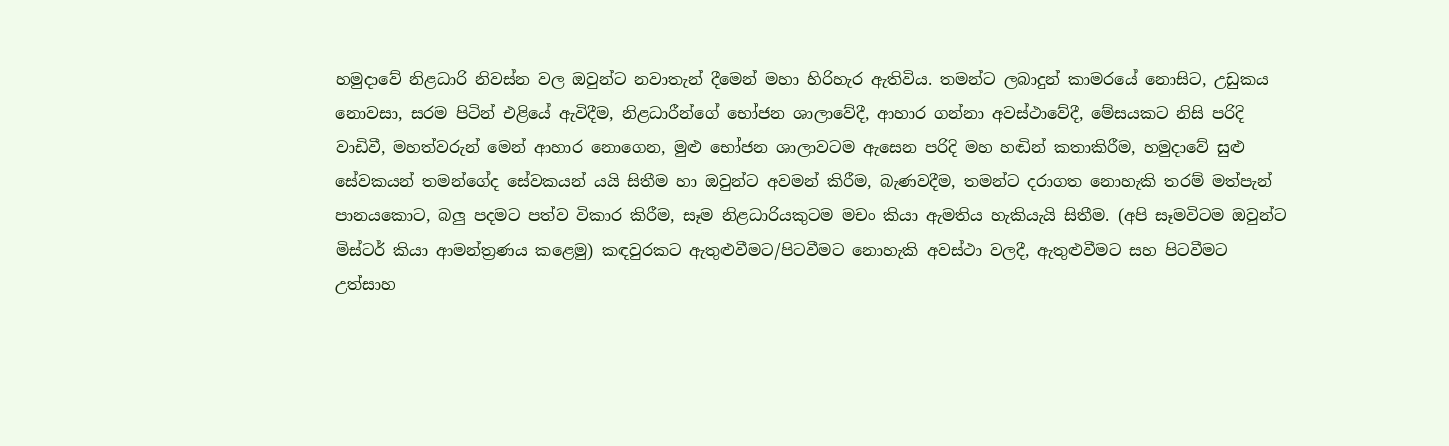හමුදාවේ නිළධාරි නිවස්න වල ඔවුන්ට නවාතැන් දීමෙන් මහා හිරිහැර ඇතිවිය. තමන්ට ලබාදුන් කාමරයේ නොසිට, උඩුකය නොවසා, සරම පිටින් එළියේ ඇවිදීම, නිළධාරීන්ගේ භෝජන ශාලාවේදී, ආහාර ගන්නා අවස්ථාවේදී, මේසයකට නිසි පරිදි වාඩිවී, මහත්වරුන් මෙන් ආහාර නොගෙන, මුළු භෝජන ශාලාවටම ඇසෙන පරිදි මහ හඬින් කතාකිරීම, හමුදාවේ සුළු සේවකයන් තමන්ගේද සේවකයන් යයි සිතීම හා ඔවුන්ට අවමන් කිරීම, බැණවදීම, තමන්ට දරාගත නොහැකි තරම් මත්පැන් පානයකොට, බලු පදමට පත්ව විකාර කිරීම, සෑම නිළධාරියකුටම මචං කියා ඇමතිය හැකියැයි සිතීම. (අපි සෑමවිටම ඔවුන්ට මිස්ටර් කියා ආමන්ත්‍රණය කළෙමු) කඳවුරකට ඇතුළුවීමට/පිටවීමට නොහැකි අවස්ථා වලදී, ඇතුළුවීමට සහ පිටවීමට උත්සාහ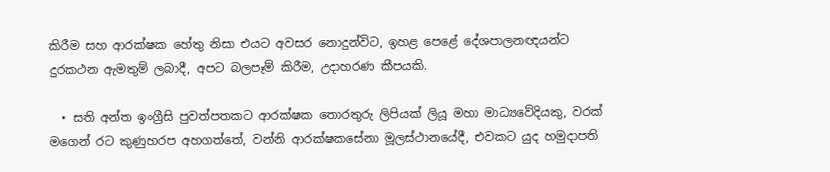කිරීම සහ ආරක්ෂක හේතු නිසා එයට අවසර නොදුන්විට, ඉහළ පෙළේ දේශපාලනඥයන්ට දුරකථන ඇමතුම් ලබාදී, අපට බලපෑම් කිරීම, උදාහරණ කීපයකි.

  • සති අන්ත ඉංග්‍රීසි පුවත්පතකට ආරක්ෂක තොරතුරු ලිපියක් ලියූ මහා මාධ්‍යවේදියකු, වරක් මගෙන් රට කුණුහරප අහගත්තේ, වන්නි ආරක්ෂකසේනා මූලස්ථානයේදී, එවකට යුද හමුදාපති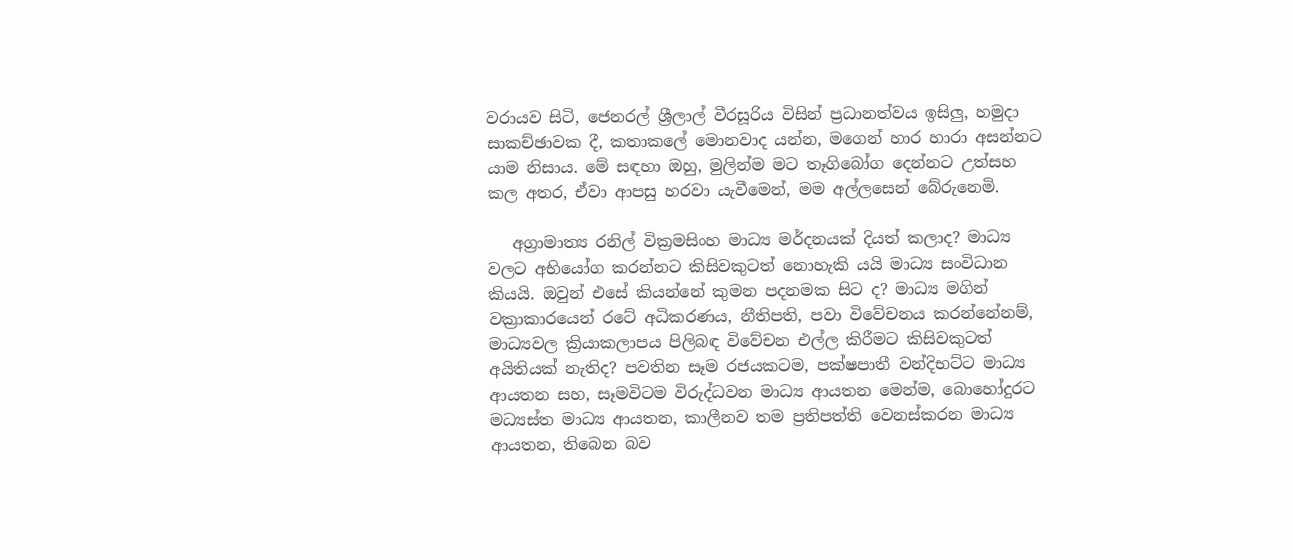වරායව සිටි, ජෙනරල් ශ්‍රීලාල් වීරසූරිය විසින් ප්‍රධානත්වය ඉසිලු, හමුදා සාකච්ඡාවක දී, කතාකලේ මොනවාද යන්න, මගෙන් හාර හාරා අසන්නට යාම නිසාය. මේ සඳහා ඔහු, මුලින්ම මට තෑගිබෝග දෙන්නට උත්සහ කල අතර, ඒවා ආපසු හරවා යැවීමෙන්, මම අල්ලසෙන් බේරුනෙමි.

   අග්‍රාමාත්‍ය රනිල් වික්‍රමසිංහ මාධ්‍ය මර්දනයක් දියත් කලාද? මාධ්‍ය වලට අභියෝග කරන්නට කිසිවකුටත් නොහැකි යයි මාධ්‍ය සංවිධාන කියයි. ඔවුන් එසේ කියන්නේ කුමන පදනමක සිට ද? මාධ්‍ය මගින් වක්‍රාකාරයෙන් රටේ අධිකරණය, නීතිපති, පවා විවේචනය කරන්නේනම්, මාධ්‍යවල ක්‍රියාකලාපය පිලිබඳ විවේචන එල්ල කිරීමට කිසිවකුටත් අයිතියක් නැතිද? පවතින සෑම රජයකටම, පක්ෂපාතී වන්දිභට්ට මාධ්‍ය ආයතන සහ, සෑමවිටම විරුද්ධවන මාධ්‍ය ආයතන මෙන්ම, බොහෝදුරට මධ්‍යස්ත මාධ්‍ය ආයතන, කාලීනව තම ප්‍රතිපත්ති වෙනස්කරන මාධ්‍ය ආයතන, තිබෙන බව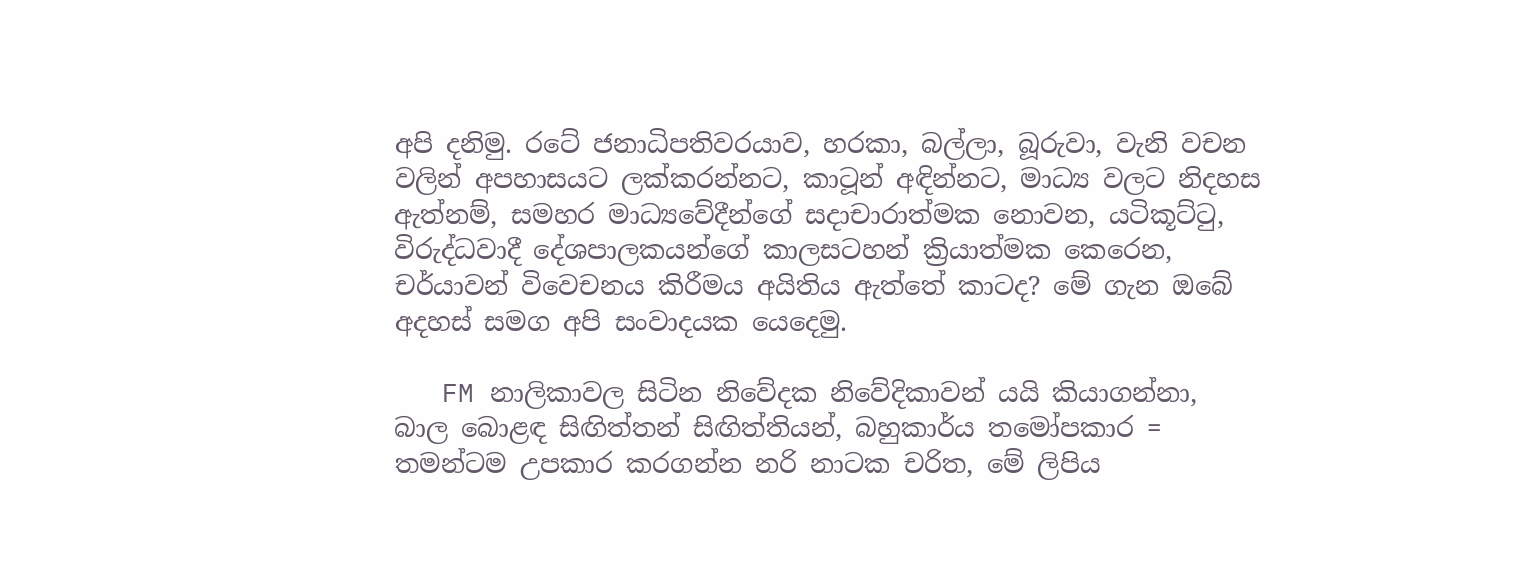අපි දනිමු. රටේ ජනාධිපතිවරයාව, හරකා, බල්ලා, බූරුවා, වැනි වචන වලින් අපහාසයට ලක්කරන්නට, කාටූන් අඳින්නට, මාධ්‍ය වලට නිදහස ඇත්නම්, සමහර මාධ්‍යවේදීන්ගේ සදාචාරාත්මක නොවන, යටිකූට්ටු, විරුද්ධවාදී දේශපාලකයන්ගේ කාලසටහන් ක්‍රියාත්මක කෙරෙන, චර්යාවන් විවෙචනය කිරීමය අයිතිය ඇත්තේ කාටද? මේ ගැන ඔබේ අදහස් සමග අපි සංවාදයක යෙදෙමු.

   FM නාලිකාවල සිටින නිවේදක නිවේදිකාවන් යයි කියාගන්නා, බාල බොළඳ සිඟිත්තන් සිඟිත්තියන්, බහුකාර්ය තමෝපකාර = තමන්ටම උපකාර කරගන්න නරි නාටක චරිත, මේ ලිපිය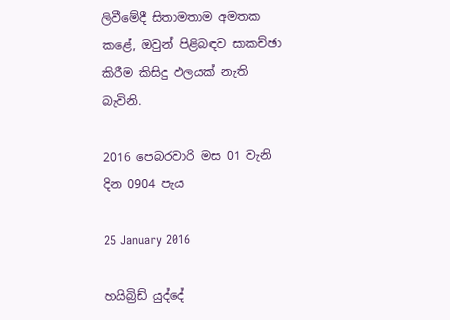ලිවීමේදී සිතාමතාම අමතක කළේ, ඔවුන් පිළිබඳව සාකච්ඡා කිරීම කිසිදු ඵලයක් නැති බැවිනි.

2016 පෙබරවාරි මස 01 වැනි දින 0904 පැය

25 January 2016

හයිබ්‍රිඩ් යුද්දේ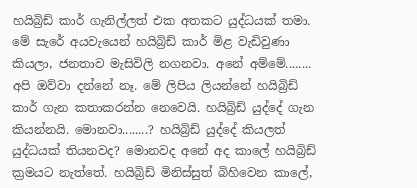හයිබ්‍රිඩ් කාර් ගැනිල්ලත් එක අතකට යුද්ධයක් තමා. මේ සැරේ අයවැයෙන් හයිබ්‍රිඩ් කාර් මිළ වැඩිවුණා කියලා, ජනතාව මැසිවිලි නගනවා. අනේ අම්මේ........ අපි ඔව්වා දන්නේ නෑ. මේ ලිපිය ලියන්නේ හයිබ්‍රිඩ් කාර් ගැන කතාකරන්න නෙවෙයි. හයිබ්‍රිඩ් යුද්දේ ගැන කියන්නයි. මොනවා........? හයිබ්‍රිඩ් යුද්දේ කියලත් යුද්ධයක් තියනවද? මොනවද අනේ අද කාලේ හයිබ්‍රිඩ් ක්‍රමයට නැත්තේ. හයිබ්‍රිඩ් මිනිස්සුත් බිහිවෙන කාලේ,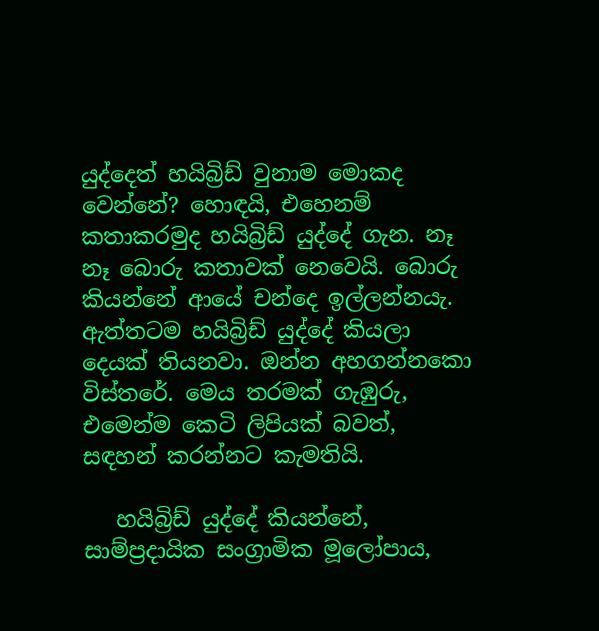යුද්දෙත් හයිබ්‍රිඩ් වුනාම මොකද වෙන්නේ? හොඳයි, එහෙනම් කතාකරමුද හයිබ්‍රිඩ් යුද්දේ ගැන. නෑ නෑ බොරු කතාවක් නෙවෙයි. බොරු කියන්නේ ආයේ චන්දෙ ඉල්ලන්නයැ. ඇත්තටම හයිබ්‍රිඩ් යුද්දේ කියලා දෙයක් තියනවා. ඔන්න අහගන්නකො විස්තරේ. මෙය තරමක් ගැඹුරු, එමෙන්ම කෙටි ලිපියක් බවත්, සඳහන් කරන්නට කැමතියි.

   හයිබ්‍රිඩ් යුද්දේ කියන්නේ, සාම්ප්‍රදායික සංග්‍රාමික මූලෝපාය,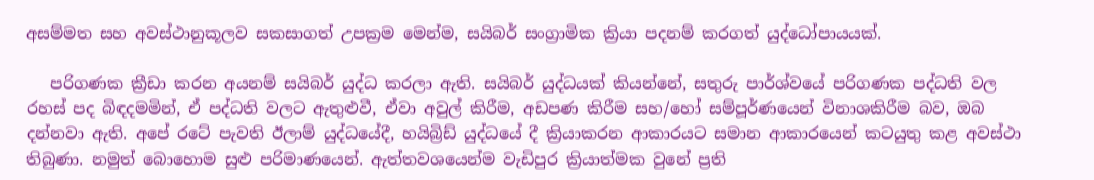අසම්මත සහ අවස්ථානුකූලව සකසාගත් උපක්‍රම මෙන්ම, සයිබර් සංග්‍රාමික ක්‍රියා පදනම් කරගත් යුද්ධෝපායයක්.

   පරිගණක ක්‍රීඩා කරන අයනම් සයිබර් යුද්ධ කරලා ඇති. සයිබර් යුද්ධයක් කියන්නේ, සතුරු පාර්ශ්වයේ පරිගණක පද්ධති වල රහස් පද බිඳදමමින්, ඒ පද්ධති වලට ඇතුළුවී, ඒවා අවුල් කිරීම, අඩපණ කිරීම සහ/හෝ සම්පූර්ණයෙන් විනාශකිරීම බව, ඔබ දන්නවා ඇති. අපේ රටේ පැවති ඊලාම් යුද්ධයේදී, හයිබ්‍රිඩ් යුද්ධයේ දී ක්‍රියාකරන ආකාරයට සමාන ආකාරයෙන් කටයුතු කළ අවස්ථා තිබුණා. නමුත් බොහොම සුළු පරිමාණයෙන්. ඇත්තවශයෙන්ම වැඩිපුර ක්‍රියාත්මක වුනේ ප්‍රති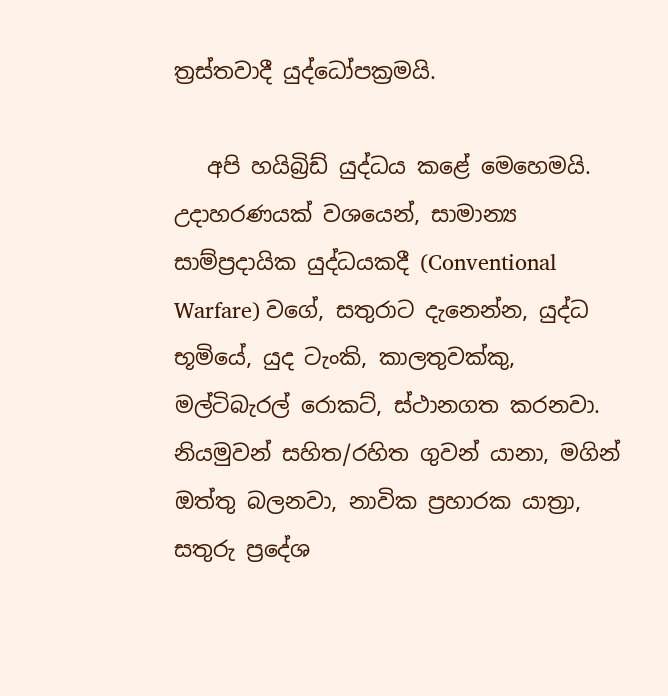ත්‍රස්තවාදී යුද්ධෝපක්‍රමයි.

   අපි හයිබ්‍රිඩ් යුද්ධය කළේ මෙහෙමයි. උදාහරණයක් වශයෙන්, සාමාන්‍ය සාම්ප්‍රදායික යුද්ධයකදී (Conventional Warfare) වගේ, සතුරාට දැනෙන්න, යුද්ධ භූමියේ, යුද ටැංකි, කාලතුවක්කු, මල්ටිබැරල් රොකට්, ස්ථානගත කරනවා. නියමුවන් සහිත/රහිත ගුවන් යානා, මගින් ඔත්තු බලනවා, නාවික ප්‍රහාරක යාත්‍රා, සතුරු ප්‍රදේශ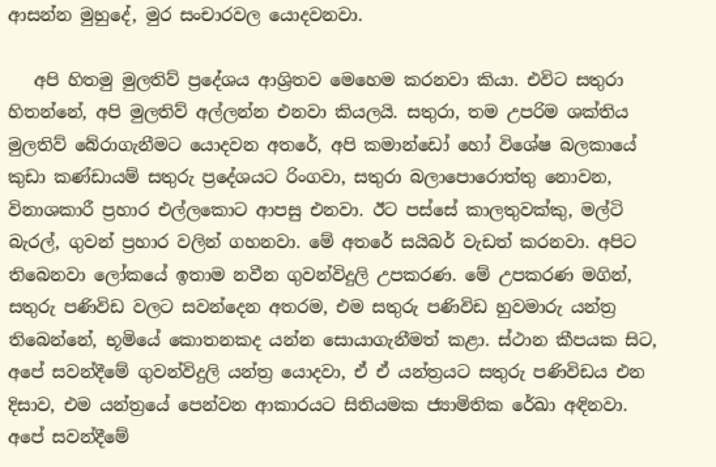ආසන්න මුහුදේ, මුර සංචාරවල යොදවනවා.

   අපි හිතමු මුලතිව් ප්‍රදේශය ආශ්‍රිතව මෙහෙම කරනවා කියා. එවිට සතුරා හිතන්නේ, අපි මුලතිව් අල්ලන්න එනවා කියලයි. සතුරා, තම උපරිම ශක්තිය මුලතිව් බේරාගැනීමට යොදවන අතරේ, අපි කමාන්ඩෝ හෝ විශේෂ බලකායේ කුඩා කණ්ඩායම් සතුරු ප්‍රදේශයට රිංගවා, සතුරා බලාපොරොත්තු නොවන, විනාශකාරී ප්‍රහාර එල්ලකොට ආපසු එනවා. ඊට පස්සේ කාලතුවක්කු, මල්ටි බැරල්, ගුවන් ප්‍රහාර වලින් ගහනවා. මේ අතරේ සයිබර් වැඩත් කරනවා. අපිට තිබෙනවා ලෝකයේ ඉතාම නවීන ගුවන්විදුලි උපකරණ. මේ උපකරණ මගින්, සතුරු පණිවිඩ වලට සවන්දෙන අතරම, එම සතුරු පණිවිඩ හුවමාරු යන්ත්‍ර තිබෙන්නේ, භූමියේ කොතනකද යන්න සොයාගැනීමත් කළා. ස්ථාන කීපයක සිට, අපේ සවන්දීමේ ගුවන්විදුලි යන්ත්‍ර යොදවා, ඒ ඒ යන්ත්‍රයට සතුරු පණිවිඩය එන දිසාව, එම යන්ත්‍රයේ පෙන්වන ආකාරයට සිතියමක ජ්‍යාමිතික රේඛා අඳිනවා. අපේ සවන්දීමේ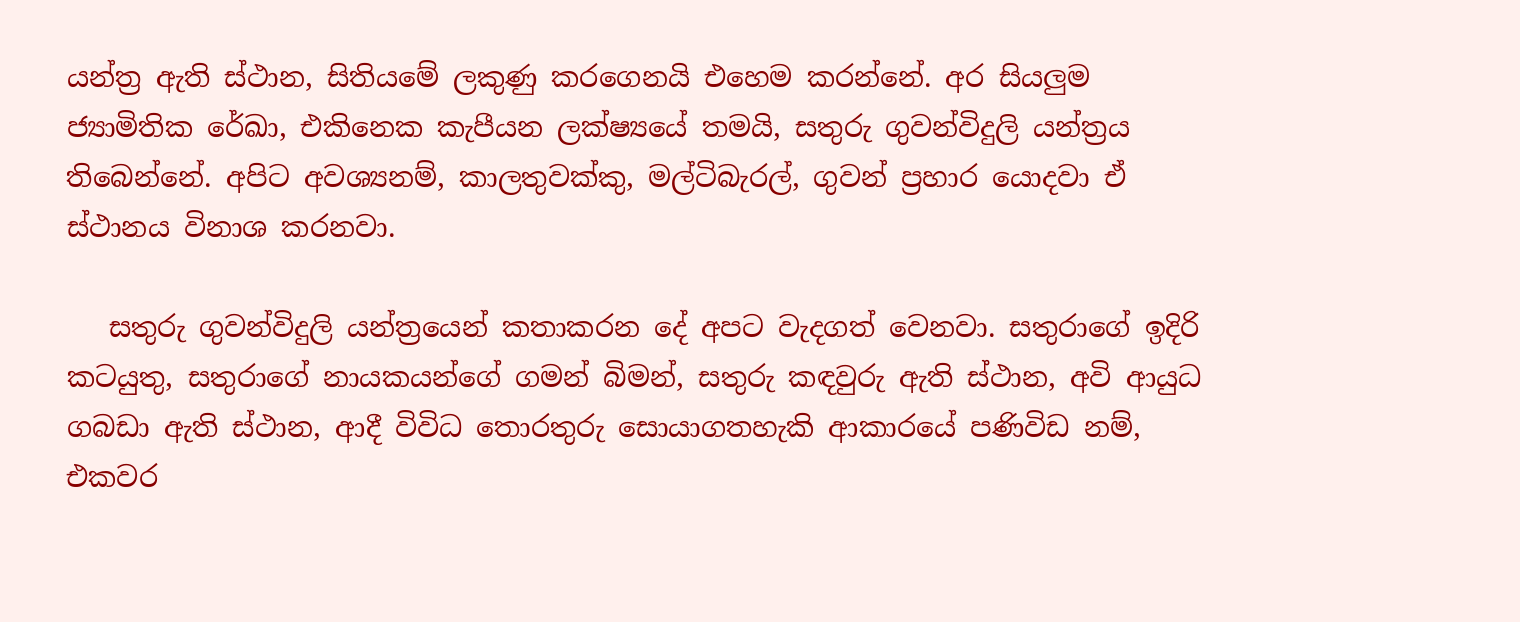යන්ත්‍ර ඇති ස්ථාන, සිතියමේ ලකුණු කරගෙනයි එහෙම කරන්නේ. අර සියලුම ජ්‍යාමිතික රේඛා, එකිනෙක කැපීයන ලක්ෂ්‍යයේ තමයි, සතුරු ගුවන්විදුලි යන්ත්‍රය තිබෙන්නේ. අපිට අවශ්‍යනම්, කාලතුවක්කු, මල්ටිබැරල්, ගුවන් ප්‍රහාර යොදවා ඒ ස්ථානය විනාශ කරනවා.

   සතුරු ගුවන්විදුලි යන්ත්‍රයෙන් කතාකරන දේ අපට වැදගත් වෙනවා. සතුරාගේ ඉදිරි කටයුතු, සතුරාගේ නායකයන්ගේ ගමන් බිමන්, සතුරු කඳවුරු ඇති ස්ථාන, අවි ආයුධ ගබඩා ඇති ස්ථාන, ආදී විවිධ තොරතුරු සොයාගතහැකි ආකාරයේ පණිවිඩ නම්, එකවර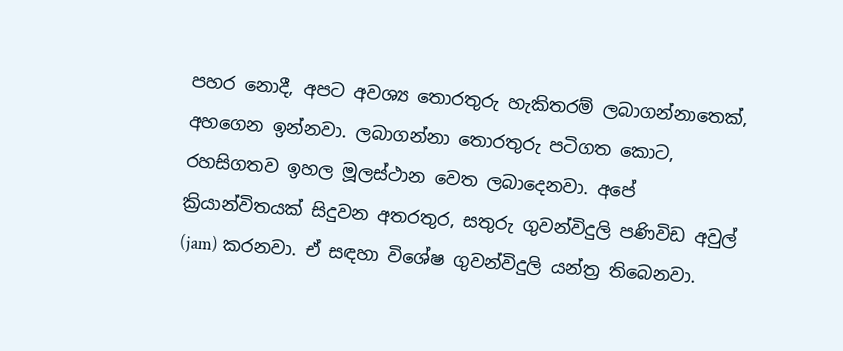පහර නොදී, අපට අවශ්‍ය තොරතුරු හැකිතරම් ලබාගන්නාතෙක්, අහගෙන ඉන්නවා. ලබාගන්නා තොරතුරු පටිගත කොට, රහසිගතව ඉහල මූලස්ථාන වෙත ලබාදෙනවා. අපේ ක්‍රියාන්විතයක් සිදුවන අතරතුර, සතුරු ගුවන්විදුලි පණිවිඩ අවුල් (jam) කරනවා. ඒ සඳහා විශේෂ ගුවන්විදුලි යන්ත්‍ර තිබෙනවා.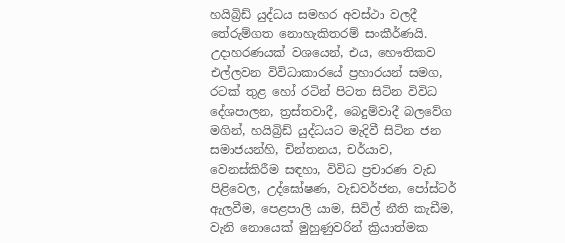හයිබ්‍රිඩ් යුද්ධය සමහර අවස්ථා වලදී තේරුම්ගත නොහැකිතරම් සංකීර්ණයි. උදාහරණයක් වශයෙන්, එය, හෞතිකව එල්ලවන විවිධාකාරයේ ප්‍රහාරයන් සමග, රටක් තුළ හෝ රටින් පිටත සිටින විවිධ දේශපාලන, ත්‍රස්තවාදී, බෙදුම්වාදී බලවේග මගින්, හයිබ්‍රිඩ් යුද්ධයට මැදිවී සිටින ජන සමාජයන්හි, චින්තනය, චර්යාව, වෙනස්කිරීම සඳහා, විවිධ ප්‍රචාරණ වැඩ පිළිවෙල, උද්ඝෝෂණ, වැඩවර්ජන, පෝස්ටර් ඇලවීම, පෙළපාලි යාම, සිවිල් නීති කැඩීම, වැනි නොයෙක් මුහුණුවරින් ක්‍රියාත්මක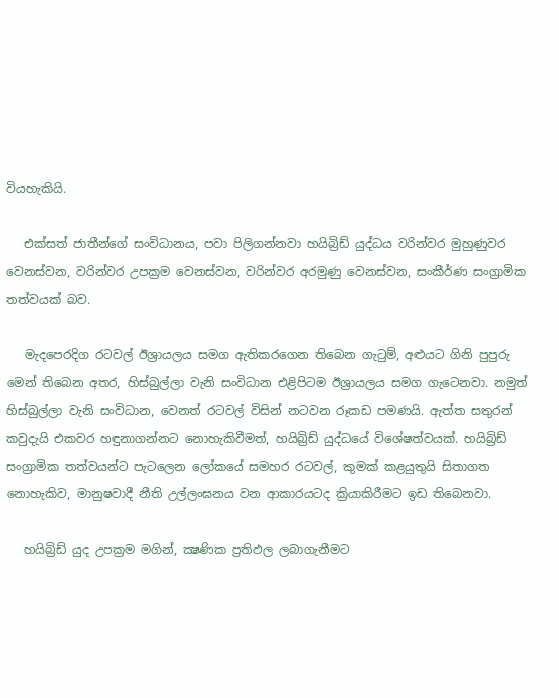වියහැකියි.

   එක්සත් ජාතීන්ගේ සංවිධානය, පවා පිලිගන්නවා හයිබ්‍රිඩ් යුද්ධය වරින්වර මුහුණුවර වෙනස්වන, වරින්වර උපක්‍රම වෙනස්වන, වරින්වර අරමුණු වෙනස්වන, සංකීර්ණ සංග්‍රාමික තත්වයක් බව.

   මැදපෙරදිග රටවල් ඊශ්‍රායලය සමග ඇතිකරගෙන තිබෙන ගැටුම්, අළුයට ගිනි පුපුරු මෙන් තිබෙන අතර, හිස්බුල්ලා වැනි සංවිධාන එළිපිටම ඊශ්‍රායලය සමග ගැටෙනවා. නමුත් හිස්බුල්ලා වැනි සංවිධාන, වෙනත් රටවල් විසින් නටවන රූකඩ පමණයි. ඇත්ත සතුරන් කවුදැයි එකවර හඳුනාගන්නට නොහැකිවීමත්, හයිබ්‍රිඩ් යුද්ධයේ විශේෂත්වයක්. හයිබ්‍රිඩ් සංග්‍රාමික තත්වයන්ට පැටලෙන ලෝකයේ සමහර රටවල්, කුමක් කළයුතුයි සිතාගත නොහැකිව, මානුෂවාදී නීති උල්ලංඝනය වන ආකාරයටද ක්‍රියාකිරීමට ඉඩ තිබෙනවා.

   හයිබ්‍රිඩ් යුද උපක්‍රම මගින්, ක්‍ෂණික ප්‍රතිඵල ලබාගැනීමට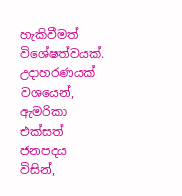හැකිවීමත් විශේෂත්වයක්. උදාහරණයක් වශයෙන්, ඇමරිකා එක්සත් ජනපදය විසින්,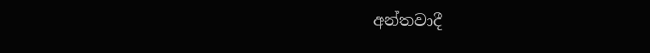අන්තවාදී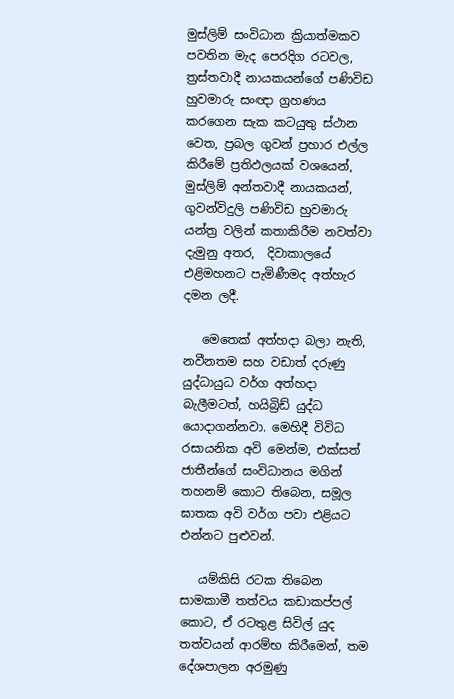මුස්ලිම් සංවිධාන ක්‍රියාත්මකව පවතින මැද පෙරදිග රටවල, ත්‍රස්තවාදී නායකයන්ගේ පණිවිඩ හුවමාරු සංඥා ග්‍රහණය කරගෙන සැක කටයුතු ස්ථාන වෙත, ප්‍රබල ගුවන් ප්‍රහාර එල්ල කිරීමේ ප්‍රතිඵලයක් වශයෙන්, මුස්ලිම් අන්තවාදී නායකයන්, ගුවන්විදුලි පණිවිඩ හුවමාරු යන්ත්‍ර වලින් කතාකිරීම නවත්වා දැමුනු අතර,  දිවාකාලයේ එළිමහනට පැමිණීමද අත්හැර දමන ලදී.

   මෙතෙක් අත්හදා බලා නැති, නවීනතම සහ වඩාත් දරුණු යුද්ධායුධ වර්ග අත්හදා බැලීමටත්, හයිබ්‍රිඩ් යුද්ධ යොදාගන්නවා. මෙහිදී විවිධ රසායනික අවි මෙන්ම, එක්සත් ජාතීන්ගේ සංවිධානය මගින් තහනම් කොට තිබෙන, සමූල ඝාතක අවි වර්ග පවා එළියට එන්නට පුළුවන්.

   යම්කිසි රටක තිබෙන සාමකාමී තත්වය කඩාකප්පල් කොට, ඒ රටතුළ සිවිල් යුද තත්වයන් ආරම්භ කිරීමෙන්, තම දේශපාලන අරමුණු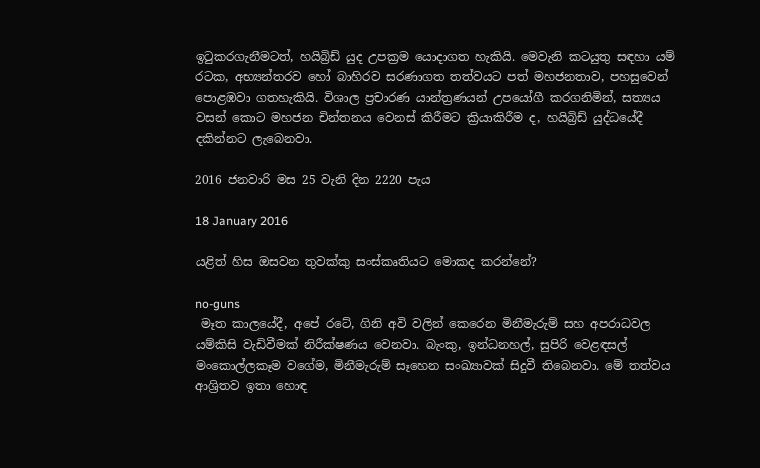ඉටුකරගැනීමටත්, හයිබ්‍රිඩ් යුද උපක්‍රම යොදාගත හැකියි. මෙවැනි කටයුතු සඳහා යම් රටක, අභ්‍යන්තරව හෝ බාහිරව සරණාගත තත්වයට පත් මහජනතාව, පහසුවෙන් පොළඹවා ගතහැකියි. විශාල ප්‍රචාරණ යාන්ත්‍රණයන් උපයෝගී කරගනිමින්, සත්‍යය වසන් කොට මහජන චින්තනය වෙනස් කිරීමට ක්‍රියාකිරීම ද, හයිබ්‍රිඩ් යුද්ධයේදී දකින්නට ලැබෙනවා.

2016 ජනවාරි මස 25 වැනි දින 2220 පැය

18 January 2016

යළිත් හිස ඔසවන තුවක්කු සංස්කෘතියට මොකද කරන්නේ?

no-guns
 මෑත කාලයේදී, අපේ රටේ, ගිනි අවි වලින් කෙරෙන මිනීමැරුම් සහ අපරාධවල යම්කිසි වැඩිවීමක් නිරීක්ෂණය වෙනවා. බැංකු, ඉන්ධනහල්, සුපිරි වෙළඳසල් මංකොල්ලකෑම වගේම, මිනීමැරුම් සෑහෙන සංඛ්‍යාවක් සිදුවී තිබෙනවා. මේ තත්වය ආශ්‍රිතව ඉතා හොඳ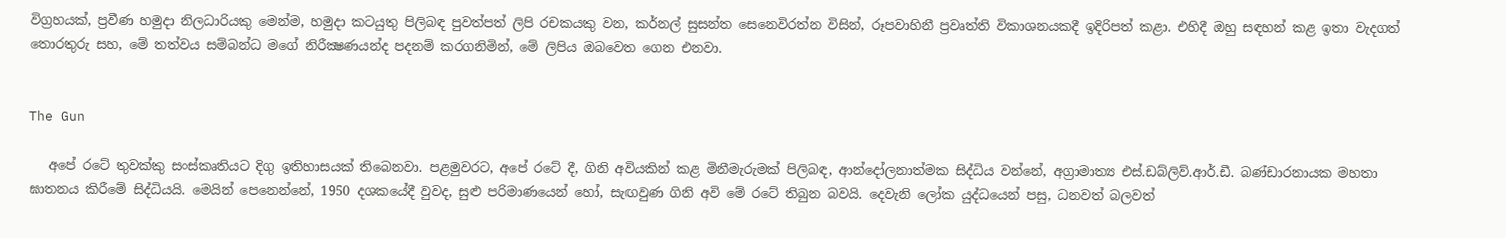විග්‍රහයක්, ප්‍රවීණ හමුදා නිලධාරියකු මෙන්ම, හමුදා කටයුතු පිලිබඳ පුවත්පත් ලිපි රචකයකු වන, කර්නල් සුසන්ත සෙනෙවිරත්න විසින්, රූපවාහිනී ප්‍රවෘත්ති විකාශනයකදී ඉදිරිපත් කළා. එහිදී ඔහු සඳහන් කළ ඉතා වැදගත් තොරතුරු සහ, මේ තත්වය සම්බන්ධ මගේ නිරීක්‍ෂණයන්ද පදනම් කරගනිමින්, මේ ලිපිය ඔබවෙත ගෙන එනවා.


The Gun

   අපේ රටේ තුවක්කු සංස්කෘතියට දිගු ඉතිහාසයක් තිබෙනවා. පළමුවරට, අපේ රටේ දී, ගිනි අවියකින් කළ මිනීමැරුමක් පිලිබඳ, ආන්දෝලනාත්මක සිද්ධිය වන්නේ, අග්‍රාමාත්‍ය එස්.ඩබ්ලිව්.ආර්.ඩී. බණ්ඩාරනායක මහතා ඝාතනය කිරීමේ සිද්ධියයි. මෙයින් පෙනෙන්නේ, 1950 දශකයේදී වුවද, සුළු පරිමාණයෙන් හෝ, සැඟවුණ ගිනි අවි මේ රටේ තිබුන බවයි. දෙවැනි ලෝක යුද්ධයෙන් පසු, ධනවත් බලවත්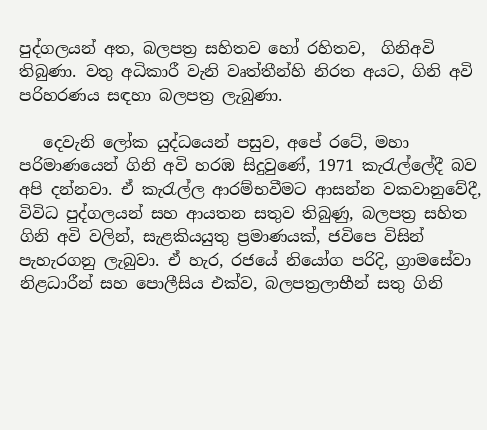පුද්ගලයන් අත, බලපත්‍ර සහිතව හෝ රහිතව,  ගිනිඅවි තිබුණා. වතු අධිකාරී වැනි වෘත්තීන්හි නිරත අයට, ගිනි අවි පරිහරණය සඳහා බලපත්‍ර ලැබුණා.

   දෙවැනි ලෝක යුද්ධයෙන් පසුව, අපේ රටේ, මහා පරිමාණයෙන් ගිනි අවි හරඹ සිදුවුණේ, 1971 කැරැල්ලේදී බව අපි දන්නවා. ඒ කැරැල්ල ආරම්භවීමට ආසන්න වකවානුවේදී, විවිධ පුද්ගලයන් සහ ආයතන සතුව තිබුණු, බලපත්‍ර සහිත ගිනි අවි වලින්, සැළකියයුතු ප්‍රමාණයක්, ජවිපෙ විසින් පැහැරගනු ලැබුවා. ඒ හැර, රජයේ නියෝග පරිදි, ග්‍රාමසේවා නිළධාරීන් සහ පොලීසිය එක්ව, බලපත්‍රලාභීන් සතු ගිනි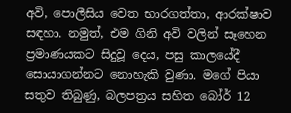අවි, පොලීසිය වෙත භාරගත්තා, ආරක්ෂාව සඳහා. නමුත්, එම ගිනි අවි වලින් සෑහෙන ප්‍රමාණයකට සිදුවූ දෙය, පසු කාලයේදී සොයාගන්නට නොහැකි වුණා. මගේ පියා සතුව තිබුණු, බලපත්‍රය සහිත බෝර් 12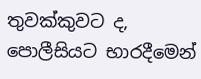තුවක්කුවට ද, පොලීසියට භාරදීමෙන්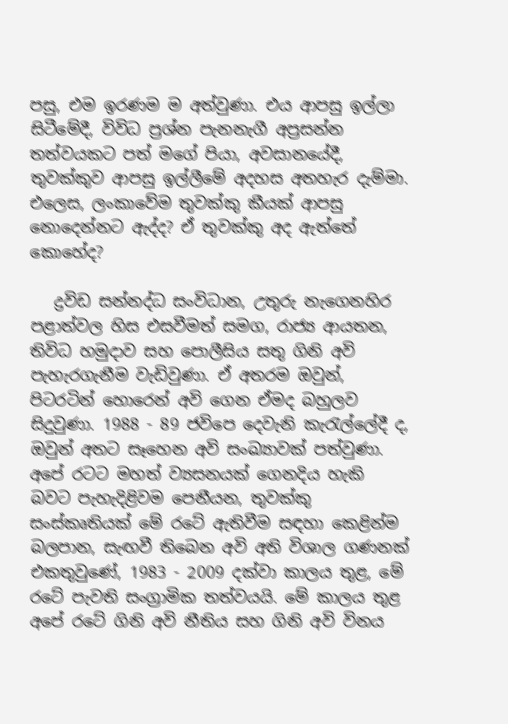පසු, එම ඉරණම ම අත්වුණා. එය ආපසු ඉල්ලා සිටීමේදී, විවිධ ප්‍රශ්න පැනනැගී අප්‍රසන්න තත්වයකට පත් මගේ පියා, අවසානයේදී, තුවක්කුව ආපසු ඉල්ලීමේ අදහස අතහැර දැම්මා. එලෙස, ලංකාවේම තුවක්කු කීයක් ආපසු නොදෙන්නට ඇද්ද? ඒ තුවක්කු අද ඇත්තේ කොහේද?

   ද්‍රවිඩ සන්නද්ධ සංවිධාන, උතුරු නැගෙනහිර පළාත්වල හිස එසවීමත් සමග, රාජ්‍ය ආයතන, තිවිධ හමුදාව සහ පොලීසිය සතු ගිනි අවි පැහැරගැනීම වැඩිවුණා. ඒ අතරම ඔවුන්, පිටරටින් හොරෙන් අවි ගෙන ඒමද බහුලව සිදුවුණා. 1988 - 89 ජවිපෙ දෙවැනි කැරැල්ලේදී ද, ඔවුන් අතට සෑහෙන අවි සංඛ්‍යාවක් පත්වුණා.  අපේ රටට මහත් ව්‍යසනයක් ගෙනදිය හැකි බවට පැහැදිළිවම පෙනීයන, තුවක්කු සංස්කෘතියක් මේ රටේ ඇතිවීම සඳහා කෙළින්ම බලපාන, සැඟවී තිබෙන අවි අති විශාල ගණනක් එකතුවුණේ, 1983 - 2009 දක්වා කාලය තුළ, මේ රටේ පැවති සංග්‍රාමික තත්වයයි. මේ කාලය තුළ අපේ රටේ ගිනි අවි නීතිය සහ ගිනි අවි විනය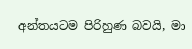අන්තයටම පිරිහුණ බවයි, මා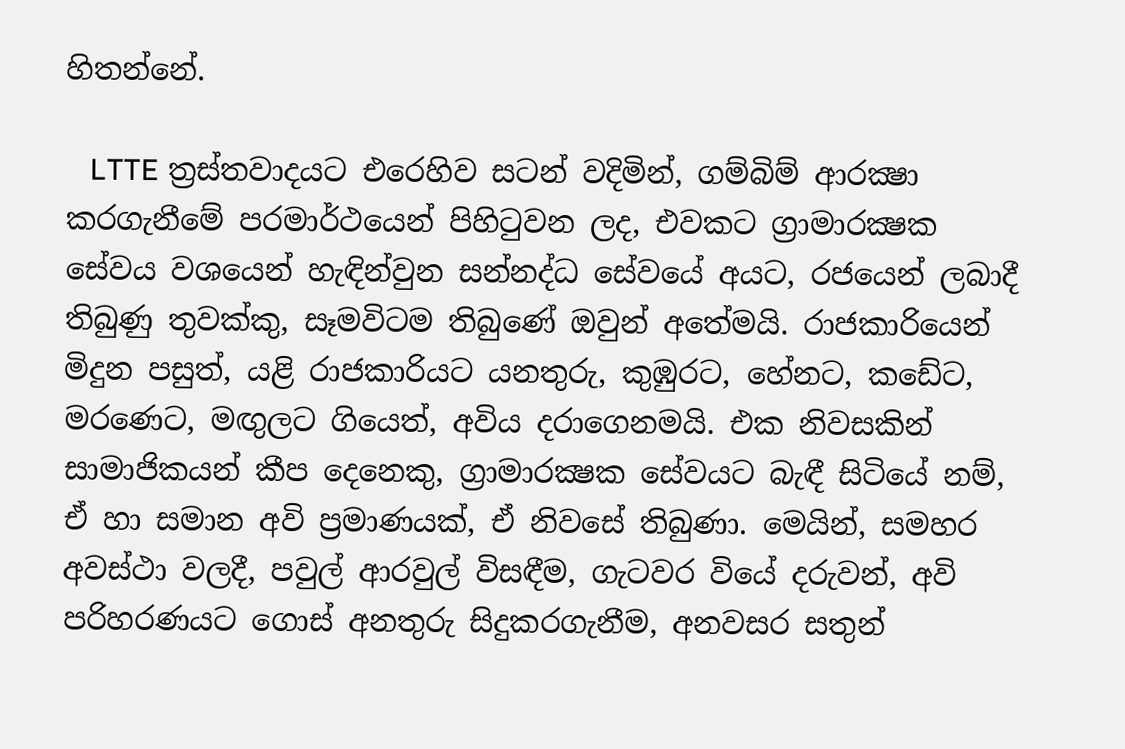හිතන්නේ.

   LTTE ත්‍රස්තවාදයට එරෙහිව සටන් වදිමින්, ගම්බිම් ආරක්‍ෂා කරගැනීමේ පරමාර්ථයෙන් පිහිටුවන ලද, එවකට ග්‍රාමාරක්‍ෂක සේවය වශයෙන් හැඳින්වුන සන්නද්ධ සේවයේ අයට, රජයෙන් ලබාදී තිබුණු තුවක්කු, සෑමවිටම තිබුණේ ඔවුන් අතේමයි. රාජකාරියෙන් මිදුන පසුත්, යළි රාජකාරියට යනතුරු, කුඹුරට, හේනට, කඩේට, මරණෙට, මඟුලට ගියෙත්, අවිය දරාගෙනමයි. එක නිවසකින් සාමාජිකයන් කීප දෙනෙකු, ග්‍රාමාරක්‍ෂක සේවයට බැඳී සිටියේ නම්, ඒ හා සමාන අවි ප්‍රමාණයක්, ඒ නිවසේ තිබුණා. මෙයින්, සමහර අවස්ථා වලදී, පවුල් ආරවුල් විසඳීම, ගැටවර වියේ දරුවන්, අවි පරිහරණයට ගොස් අනතුරු සිදුකරගැනීම, අනවසර සතුන්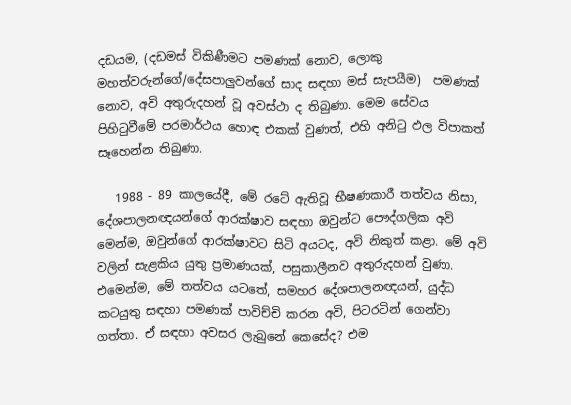දඩයම, (දඩමස් විකිණීමට පමණක් නොව, ලොකු මහත්වරුන්ගේ/දේසපාලුවන්ගේ සාද සඳහා මස් සැපයීම)  පමණක් නොව, අවි අතුරුදහන් වූ අවස්ථා ද තිබුණා. මෙම සේවය පිහිටුවීමේ පරමාර්ථය හොඳ එකක් වුණත්, එහි අනිටු ඵල විපාකත් සෑහෙන්න තිබුණා.

   1988 - 89 කාලයේදී, මේ රටේ ඇතිවූ භීෂණකාරී තත්වය නිසා, දේශපාලනඥයන්ගේ ආරක්ෂාව සඳහා ඔවුන්ට පෞද්ගලික අවි මෙන්ම, ඔවුන්ගේ ආරක්ෂාවට සිටි අයටද, අවි නිකුත් කළා. මේ අවි වලින් සැළකිය යුතු ප්‍රමාණයක්, පසුකාලීනව අතුරුදහන් වුණා. එමෙන්ම, මේ තත්වය යටතේ, සමහර දේශපාලනඥයන්, යුද්ධ කටයුතු සඳහා පමණක් පාවිච්චි කරන අවි, පිටරටින් ගෙන්වා ගත්තා. ඒ සඳහා අවසර ලැබුනේ කෙසේද? එම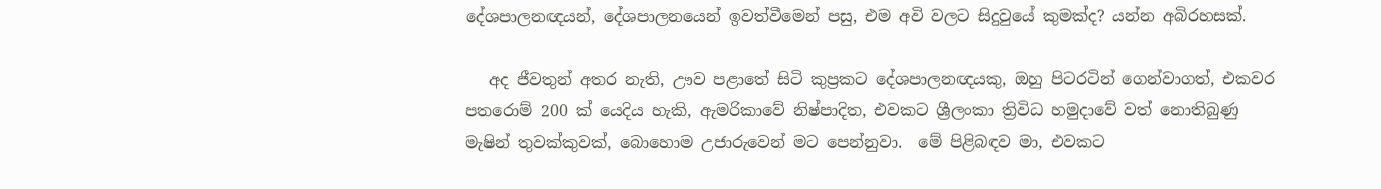දේශපාලනඥයන්, දේශපාලනයෙන් ඉවත්වීමෙන් පසු, එම අවි වලට සිදුවුයේ කුමක්ද? යන්න අබිරහසක්.

   අද ජීවතුන් අතර නැති, ඌව පළාතේ සිටි කුප්‍රකට දේශපාලනඥයකු, ඔහු පිටරටින් ගෙන්වාගත්, එකවර පතරොම් 200 ක් යෙදිය හැකි, ඇමරිකාවේ නිෂ්පාදිත, එවකට ශ්‍රීලංකා ත්‍රිවිධ හමුදාවේ වත් නොතිබුණු මැෂින් තුවක්කුවක්, බොහොම උජාරුවෙන් මට පෙන්නුවා.  මේ පිළිබඳව මා, එවකට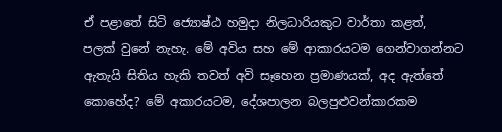ඒ පළාතේ සිටි ජ්‍යොෂ්ඨ හමුදා නිලධාරියකුට වාර්තා කළත්, පලක් වුනේ නැහැ. මේ අවිය සහ මේ ආකාරයටම ගෙන්වාගන්නට ඇතැයි සිතිය හැකි තවත් අවි සෑහෙන ප්‍රමාණයක්, අද ඇත්තේ කොහේද? මේ අකාරයටම, දේශපාලන බලපුළුවන්කාරකම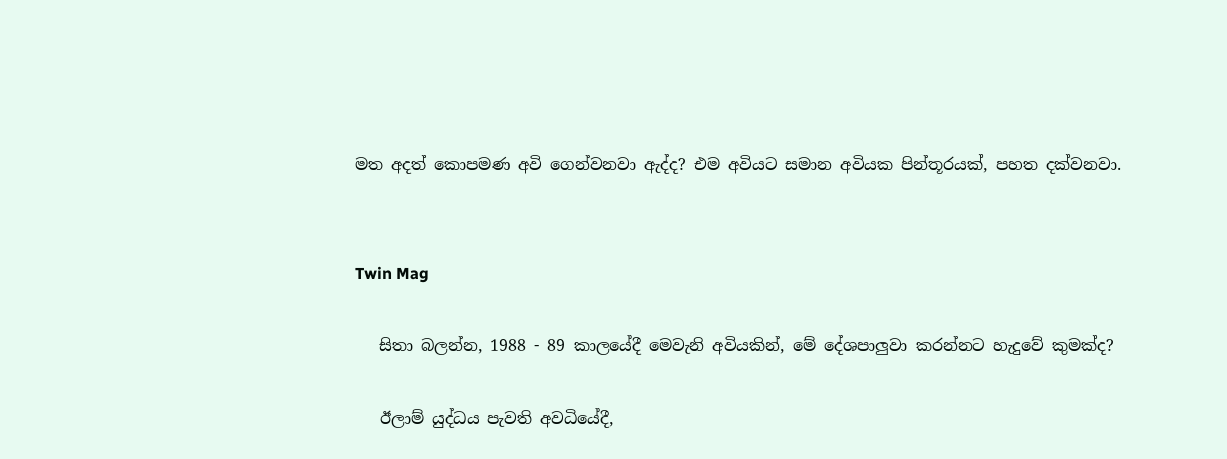මත අදත් කොපමණ අවි ගෙන්වනවා ඇද්ද? එම අවියට සමාන අවියක පින්තූරයක්, පහත දක්වනවා.


Twin Mag

   සිතා බලන්න, 1988 - 89 කාලයේදී මෙවැනි අවියකින්, මේ දේශපාලුවා කරන්නට හැදුවේ කුමක්ද?

   ඊලාම් යුද්ධය පැවති අවධියේදී,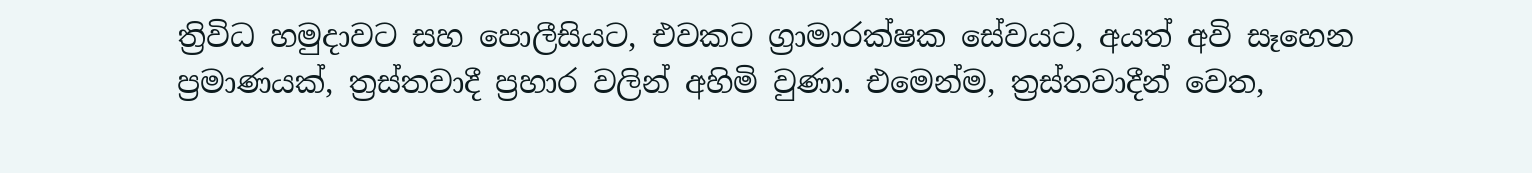ත්‍රිවිධ හමුදාවට සහ පොලීසියට, එවකට ග්‍රාමාරක්ෂක සේවයට, අයත් අවි සෑහෙන ප්‍රමාණයක්, ත්‍රස්තවාදී ප්‍රහාර වලින් අහිමි වුණා. එමෙන්ම, ත්‍රස්තවාදීන් වෙත,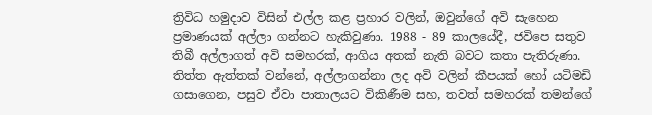ත්‍රිවිධ හමුදාව විසින් එල්ල කළ ප්‍රහාර වලින්, ඔවුන්ගේ අවි සැහෙන ප්‍රමාණයක් අල්ලා ගන්නට හැකිවුණා. 1988 - 89 කාලයේදී, ජවිපෙ සතුව තිබී අල්ලාගත් අවි සමහරක්, ආගිය අතක් නැති බවට කතා පැතිරුණා. තිත්ත ඇත්තක් වන්නේ, අල්ලාගන්නා ලද අවි වලින් කීපයක් හෝ යටිමඩි ගසාගෙන, පසුව ඒවා පාතාලයට විකිණීම සහ, තවත් සමහරක් තමන්ගේ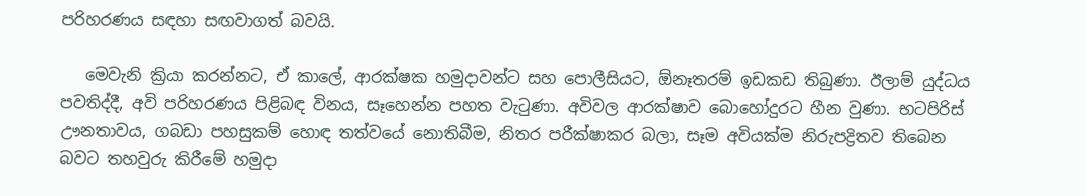පරිහරණය සඳහා සඟවාගත් බවයි.

   මෙවැනි ක්‍රියා කරන්නට, ඒ කාලේ, ආරක්ෂක හමුදාවන්ට සහ පොලීසියට, ඕනෑතරම් ඉඩකඩ තිබුණා. ඊලාම් යුද්ධය පවතිද්දී, අවි පරිහරණය පිළිබඳ විනය, සෑහෙන්න පහත වැටුණා. අවිවල ආරක්ෂාව බොහෝදුරට හීන වුණා. භටපිරිස් ඌනතාවය, ගබඩා පහසුකම් හොඳ තත්වයේ නොතිබීම, නිතර පරීක්ෂාකර බලා, සෑම අවියක්ම නිරුපද්‍රිතව තිබෙන බවට තහවුරු කිරීමේ හමුදා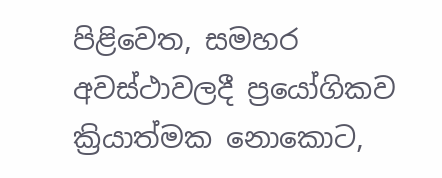පිළිවෙත, සමහර අවස්ථාවලදී ප්‍රයෝගිකව ක්‍රියාත්මක නොකොට,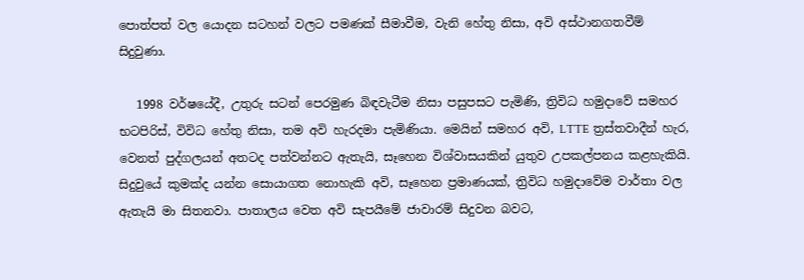පොත්පත් වල යොදන සටහන් වලට පමණක් සීමාවීම, වැනි හේතු නිසා, අවි අස්ථානගතවීම් සිදුවුණා.

   1998 වර්ෂයේදී, උතුරු සටන් පෙරමුණ බිඳවැටීම නිසා පසුපසට පැමිණි, ත්‍රිවිධ හමුදාවේ සමහර  භටපිරිස්, විවිධ හේතු නිසා, තම අවි හැරදමා පැමිණියා. මෙයින් සමහර අවි, LTTE ත්‍රස්තවාදීන් හැර, වෙනත් පුද්ගලයන් අතටද පත්වන්නට ඇතැයි, සෑහෙන විශ්වාසයකින් යුතුව උපකල්පනය කළහැකියි. සිදුවුයේ කුමක්ද යන්න සොයාගත නොහැකි අවි, සෑහෙන ප්‍රමාණයක්, ත්‍රිවිධ හමුදාවේම වාර්තා වල ඇතැයි මා සිතනවා. පාතාලය වෙත අවි සැපයීමේ ජාවාරම් සිදුවන බවට,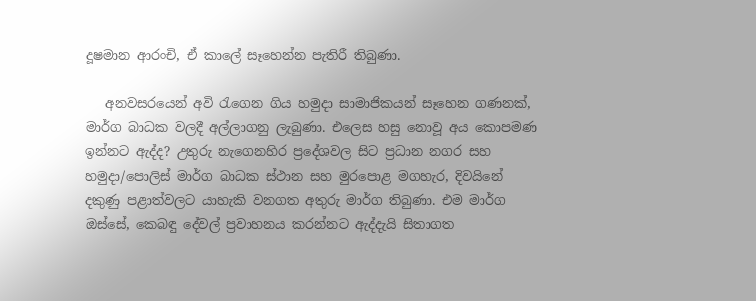දූෂමාන ආරංචි, ඒ කාලේ සෑහෙන්න පැතිරී තිබුණා.

   අනවසරයෙන් අවි රැගෙන ගිය හමුදා සාමාජිකයන් සෑහෙන ගණනක්, මාර්ග බාධක වලදී අල්ලාගනු ලැබුණා. එලෙස හසු නොවූ අය කොපමණ ඉන්නට ඇද්ද? උතුරු නැගෙනහිර ප්‍රදේශවල සිට ප්‍රධාන නගර සහ හමුදා/පොලිස් මාර්ග බාධක ස්ථාන සහ මුරපොළ මගහැර, දිවයිනේ දකුණු පළාත්වලට යාහැකි වනගත අතුරු මාර්ග තිබුණා. එම මාර්ග ඔස්සේ, කෙබඳු දේවල් ප්‍රවාහනය කරන්නට ඇද්දැයි සිතාගත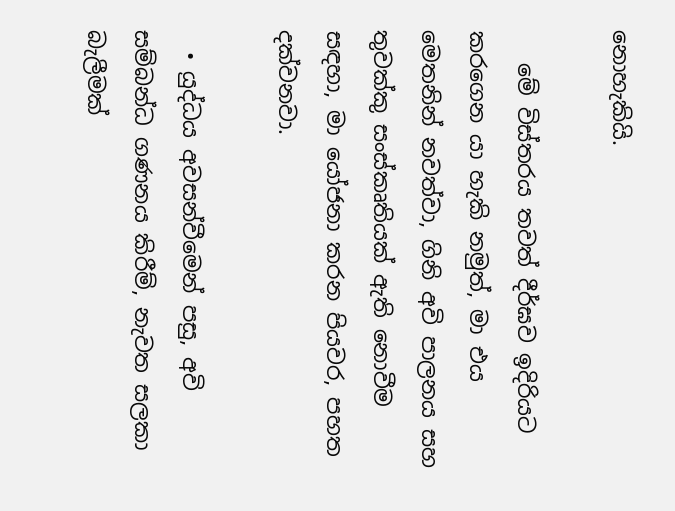නොහැකියි.

   මේ විස්තරය තවත් දීර්ඝව ඉදිරියට කරගෙන යා හැකි නමුත්, මා එය මෙතනින් නවත්වා, ගිනි අවි පාලනය සහ තුවක්කු සංස්කෘතියක් ඇති නොවීම සඳහා, මා යෝජනා කරන පියවර, පහත දක්වනවා.

  • යුද්ධය අවසන්වීමෙන් පසු, අවි සම්බන්ධ ගණනය කිරීම්, නැවත සලකා බැලීමක්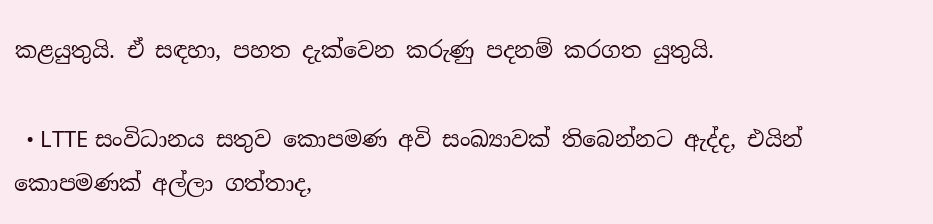කළයුතුයි. ඒ සඳහා, පහත දැක්වෙන කරුණු පදනම් කරගත යුතුයි.

  • LTTE සංවිධානය සතුව කොපමණ අවි සංඛ්‍යාවක් තිබෙන්නට ඇද්ද, එයින් කොපමණක් අල්ලා ගත්තාද,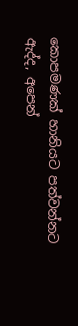කොපමණක් හානියට පත්වන්නට ඇද්ද, අපෙන්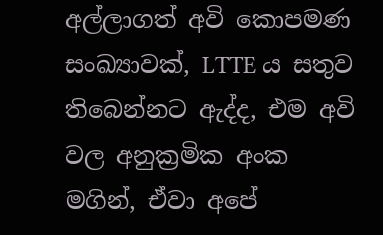අල්ලාගත් අවි කොපමණ සංඛ්‍යාවක්, LTTE ය සතුව තිබෙන්නට ඇද්ද, එම අවි වල අනුක්‍රමික අංක මගින්, ඒවා අපේ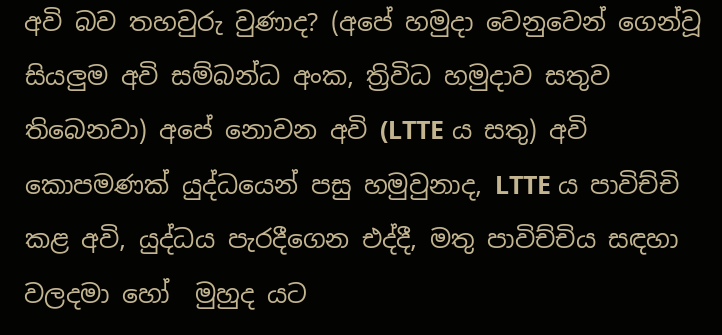අවි බව තහවුරු වුණාද? (අපේ හමුදා වෙනුවෙන් ගෙන්වූ සියලුම අවි සම්බන්ධ අංක, ත්‍රිවිධ හමුදාව සතුව තිබෙනවා) අපේ නොවන අවි (LTTE ය සතු) අවි කොපමණක් යුද්ධයෙන් පසු හමුවුනාද, LTTE ය පාවිච්චි කළ අවි, යුද්ධය පැරදීගෙන එද්දී, මතු පාවිච්චිය සඳහා වලදමා හෝ  මුහුද යට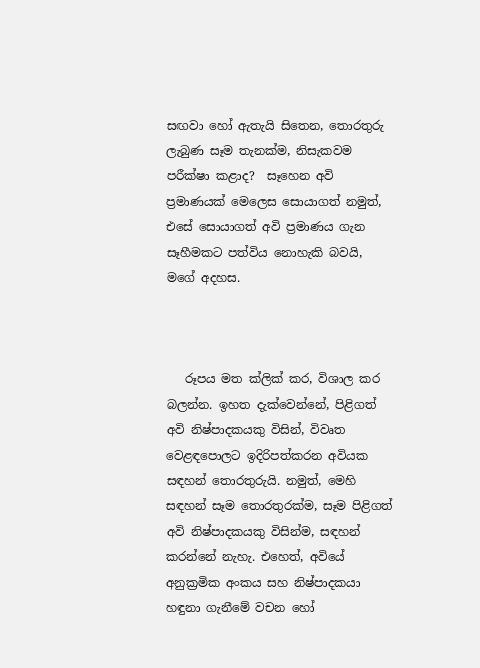සඟවා හෝ ඇතැයි සිතෙන, තොරතුරු ලැබුණ සෑම තැනක්ම, නිසැකවම පරීක්ෂා කළාද?  සෑහෙන අවි ප්‍රමාණයක් මෙලෙස සොයාගත් නමුත්, එසේ සොයාගත් අවි ප්‍රමාණය ගැන සෑහීමකට පත්විය නොහැකි බවයි, මගේ අදහස.



   රූපය මත ක්ලික් කර, විශාල කර බලන්න. ඉහත දැක්වෙන්නේ, පිළිගත් අවි නිෂ්පාදකයකු විසින්, විවෘත වෙළඳපොලට ඉදිරිපත්කරන අවියක සඳහන් තොරතුරුයි. නමුත්, මෙහි සඳහන් සෑම තොරතුරක්ම, සෑම පිළිගත් අවි නිෂ්පාදකයකු විසින්ම, සඳහන් කරන්නේ නැහැ. එහෙත්, අවියේ අනුක්‍රමික අංකය සහ නිෂ්පාදකයා හඳුනා ගැනීමේ වචන හෝ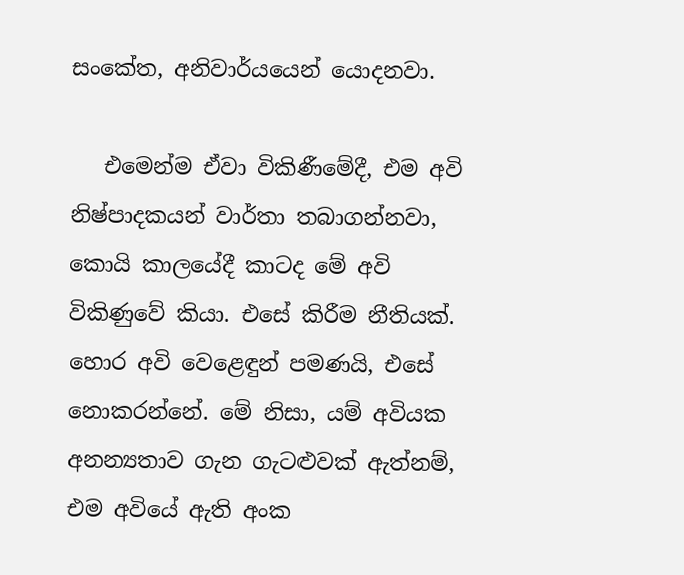සංකේත, අනිවාර්යයෙන් යොදනවා.

   එමෙන්ම ඒවා විකිණීමේදී, එම අවි නිෂ්පාදකයන් වාර්තා තබාගන්නවා, කොයි කාලයේදී කාටද මේ අවි විකිණුවේ කියා. එසේ කිරීම නීතියක්. හොර අවි වෙළෙඳුන් පමණයි, එසේ නොකරන්නේ. මේ නිසා, යම් අවියක අනන්‍යතාව ගැන ගැටළුවක් ඇත්නම්, එම අවියේ ඇති අංක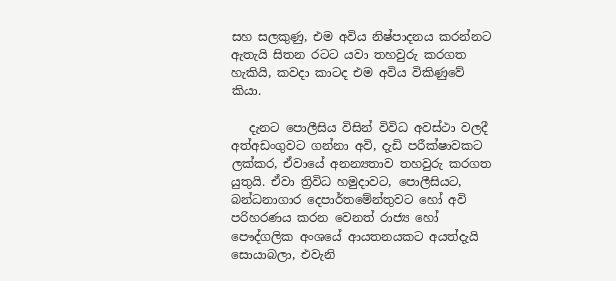සහ සලකුණු, එම අවිය නිෂ්පාදනය කරන්නට ඇතැයි සිතන රටට යවා තහවුරු කරගත හැකියි, කවදා කාටද එම අවිය විකිණුවේ කියා.

   දැනට පොලීසිය විසින් විවිධ අවස්ථා වලදී අත්අඩංගුවට ගන්නා අවි, දැඩි පරීක්ෂාවකට ලක්කර, ඒවායේ අනන්‍යතාව තහවුරු කරගත යුතුයි. ඒවා ත්‍රිවිධ හමුදාවට, පොලීසියට, බන්ධනාගාර දෙපාර්තමේන්තුවට හෝ අවි පරිහරණය කරන වෙනත් රාජ්‍ය හෝ පෞද්ගලික අංශයේ ආයතනයකට අයත්දැයි සොයාබලා, එවැනි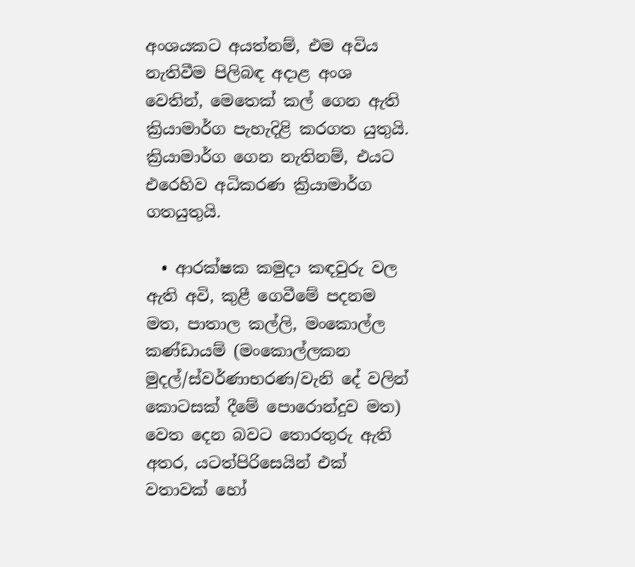අංශයකට අයත්නම්, එම අවිය නැතිවීම පිලිබඳ අදාළ අංශ වෙතින්, මෙතෙක් කල් ගෙන ඇති ක්‍රියාමාර්ග පැහැදිළි කරගත යුතුයි. ක්‍රියාමාර්ග ගෙන නැතිනම්, එයට එරෙහිව අධිකරණ ක්‍රියාමාර්ග ගතයුතුයි.

  • ආරක්ෂක කමුදා කඳවුරු වල ඇති අවි, කුළී ගෙවීමේ පදනම මත, පාතාල කල්ලි, මංකොල්ල කණ්ඩායම් (මංකොල්ලකන මුදල්/ස්වර්ණාභරණ/වැනි දේ වලින් කොටසක් දීමේ පොරොන්දුව මත) වෙත දෙන බවට තොරතුරු ඇති අතර, යටත්පිරිසෙයින් එක් වතාවක් හෝ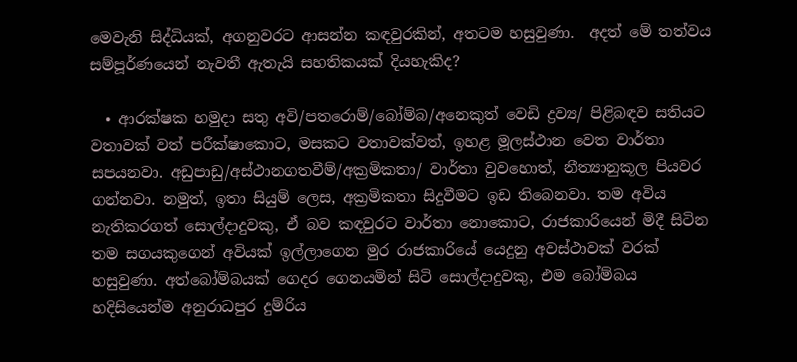මෙවැනි සිද්ධියක්, අගනුවරට ආසන්න කඳවුරකින්, අතටම හසුවුණා.  අදත් මේ තත්වය සම්පූර්ණයෙන් නැවතී ඇතැයි සහතිකයක් දියහැකිද?

  • ආරක්ෂක හමුදා සතු අවි/පතරොම්/බෝම්බ/අනෙකුත් වෙඩි ද්‍රව්‍ය/ පිළිබඳව සතියට වතාවක් වත් පරීක්ෂාකොට, මසකට වතාවක්වත්, ඉහළ මූලස්ථාන වෙත වාර්තා සපයනවා. අඩුපාඩු/අස්ථානගතවීම්/අක්‍රමිකතා/ වාර්තා වුවහොත්, නීත්‍යානුකූල පියවර ගන්නවා. නමුත්, ඉතා සියුම් ලෙස, අක්‍රමිකතා සිදුවීමට ඉඩ තිබෙනවා. තම අවිය නැතිකරගත් සොල්දාදුවකු, ඒ බව කඳවුරට වාර්තා නොකොට, රාජකාරියෙන් මිදී සිටින තම සගයකුගෙන් අවියක් ඉල්ලාගෙන මුර රාජකාරියේ යෙදුනු අවස්ථාවක් වරක් හසුවුණා. අත්බෝම්බයක් ගෙදර ගෙනයමින් සිටි සොල්දාදුවකු, එම බෝම්බය හදිසියෙන්ම අනුරාධපුර දුම්රිය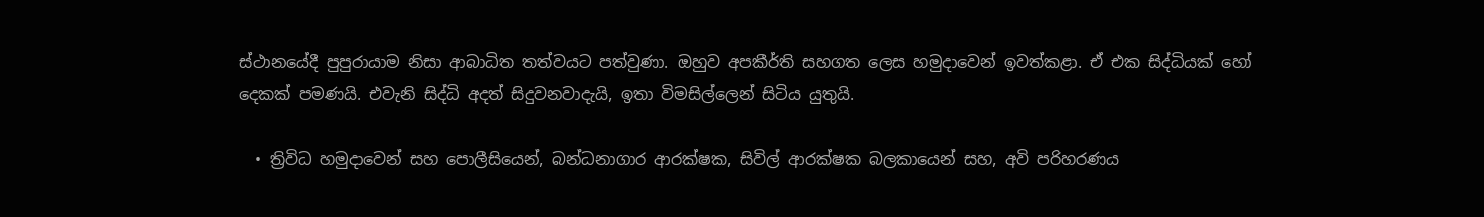ස්ථානයේදී පුපුරායාම නිසා ආබාධිත තත්වයට පත්වුණා. ඔහුව අපකීර්ති සහගත ලෙස හමුදාවෙන් ඉවත්කළා. ඒ එක සිද්ධියක් හෝ දෙකක් පමණයි. එවැනි සිද්ධි අදත් සිදුවනවාදැයි, ඉතා විමසිල්ලෙන් සිටිය යුතුයි.

  • ත්‍රිවිධ හමුදාවෙන් සහ පොලීසියෙන්, බන්ධනාගාර ආරක්ෂක, සිවිල් ආරක්ෂක බලකායෙන් සහ, අවි පරිහරණය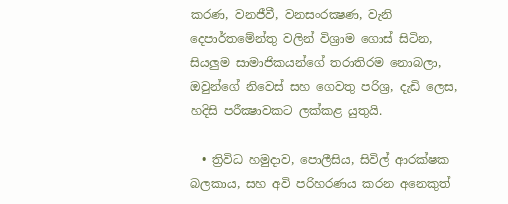කරණ, වනජීවී, වනසංරක්‍ෂණ, වැනි දෙපාර්තමේන්තු වලින් විශ්‍රාම ගොස් සිටින, සියලුම සාමාජිකයන්ගේ තරාතිරම නොබලා, ඔවුන්ගේ නිවෙස් සහ ගෙවතු පරිශ්‍ර, දැඩි ලෙස, හදිසි පරීක්‍ෂාවකට ලක්කළ යුතුයි.

  • ත්‍රිවිධ හමුදාව, පොලීසිය, සිවිල් ආරක්ෂක බලකාය, සහ අවි පරිහරණය කරන අනෙකුත්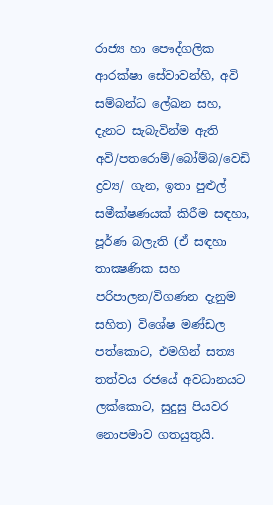රාජ්‍ය හා පෞද්ගලික ආරක්ෂා සේවාවන්හි, අවි සම්බන්ධ ලේඛන සහ, දැනට සැබැවින්ම ඇති අවි/පතරොම්/බෝම්බ/වෙඩි ද්‍රව්‍ය/ ගැන, ඉතා පුළුල් සමීක්ෂණයක් කිරීම සඳහා, පූර්ණ බලැති (ඒ සඳහා තාක්‍ෂණික සහ පරිපාලන/විගණන දැනුම සහිත) විශේෂ මණ්ඩල පත්කොට, එමගින් සත්‍ය තත්වය රජයේ අවධානයට ලක්කොට, සුදුසු පියවර නොපමාව ගතයුතුයි.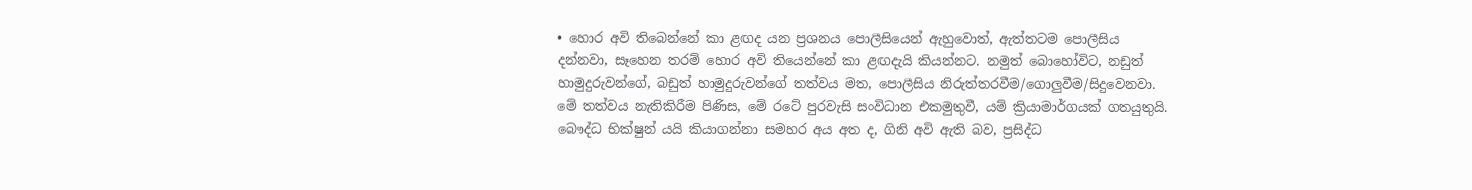• හොර අවි තිබෙන්නේ කා ළඟද යන ප්‍රශනය පොලීසියෙන් ඇහුවොත්, ඇත්තටම පොලීසිය දන්නවා, සෑහෙන තරම් හොර අවි තියෙන්නේ කා ළඟදැයි කියන්නට. නමුත් බොහෝවිට, නඩුත් හාමුදුරුවන්ගේ, බඩුත් හාමුදුරුවන්ගේ තත්වය මත, පොලීසිය නිරුත්තරවීම/ගොලුවීම/සිදුවෙනවා. මේ තත්වය නැතිකිරීම පිණිස, මේ රටේ පුරවැසි සංවිධාන එකමුතුවී, යම් ක්‍රියාමාර්ගයක් ගතයුතුයි. බෞද්ධ භික්ෂුන් යයි කියාගන්නා සමහර අය අත ද, ගිනි අවි ඇති බව, ප්‍රසිද්ධ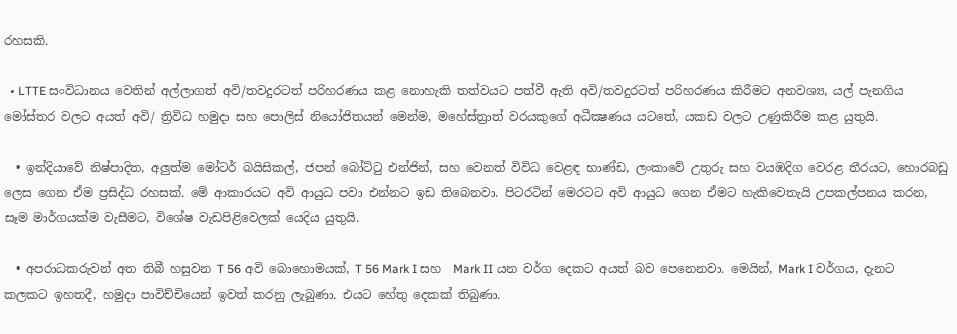රහසකි.

  • LTTE සංවිධානය වෙතින් අල්ලාගත් අවි/තවදුරටත් පරිහරණය කළ නොහැකි තත්වයට පත්වී ඇති අවි/තවදුරටත් පරිහරණය කිරීමට අනවශ්‍ය, යල් පැනගිය මෝස්‌තර වලට අයත් අවි/ ත්‍රිවිධ හමුදා සහ පොලිස් නියෝජිතයන් මෙන්ම, මහේස්ත්‍රාත් වරයකුගේ අධීක්‍ෂණය යටතේ, යකඩ වලට උණුකිරීම කළ යුතුයි.

  • ඉන්දියාවේ නිෂ්පාදිත, අලුත්ම මෝටර් බයිසිකල්, ජපන් බෝට්ටු එන්ජින්, සහ වෙනත් විවිධ වෙළඳ භාණ්ඩ, ලංකාවේ උතුරු සහ වයඹදිග වෙරළ තීරයට, හොරබඩු ලෙස ගෙන ඒම ප්‍රසිද්ධ රහසක්. මේ ආකාරයට අවි ආයුධ පවා එන්නට ඉඩ තිබෙනවා. පිටරටින් මෙරටට අවි ආයුධ ගෙන ඒමට හැකිවෙතැයි උපකල්පනය කරන, සෑම මාර්ගයක්ම වැසීමට, විශේෂ වැඩපිළිවෙලක් යෙදිය යුතුයි.

  • අපරාධකරුවන් අත තිබී හසුවන T 56 අවි බොහොමයක්, T 56 Mark I සහ  Mark II යන වර්ග දෙකට අයත් බව පෙනෙනවා. මෙයින්, Mark I වර්ගය, දැනට කලකට ඉහතදී, හමුදා පාවිච්චියෙන් ඉවත් කරනු ලැබුණා. එයට හේතු දෙකක් තිබුණා.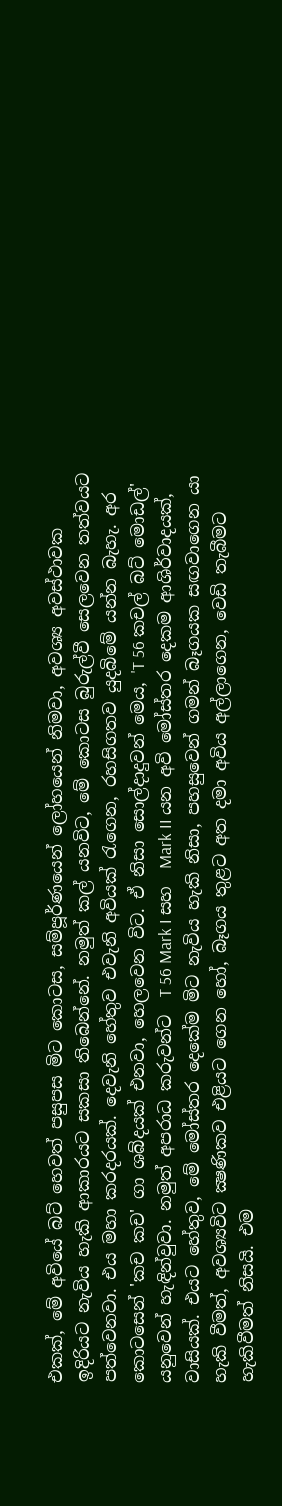එකක්, මේ අවියේ බට් හෙවත් පසුපස මිට කොටස, සම්පූර්ණයෙන් ලෝහයෙන් නිමවා, අවශ්‍ය අවස්ථාවක ඉදිරියට නැවිය හැකි ආකාරයට සකසා තිබෙන්නේ. නමුත් කල් යනවිට, මේ කොටස බුරුල්වී සෙලවෙන තත්වයට පත්වෙනවා. එය මහා කරදරයක්. දෙවැනි හේතුව එවැනි අවියක් රැගෙන, රහසිගතව යුදබිමේ යන්න බැහැ. අර කොටසෙන් 'කච කච' ගා ශබ්දයක් එනවා, හෙලවෙන විට. ඒ නිසා සොල්දාදුවන් මෙය, 'T 56 කචල් බට් මොඩල්' යනුවෙන් හැඳින්වුවා. නමුත් අපරාධ කරුවන්ට  T 56 Mark I සහ  Mark II යන අවි මෝස්‌තර දෙකම ආශිර්වාදයක්, වාසියක්. එයට හේතුව, මේ මෝස්‌තර දෙකේම මිට නැවිය හැකි නිසා, පහසුවෙන් ගමන් බෑගයක සඟවාගෙන යා හැකි වීමත්, අවශ්‍යවිට ක්‍ෂණිකව එළියට ගෙන හෝ, බෑගය තුළට අත දමා අවිය අල්ලාගෙන, වෙඩි තැබීමට හැකිවීමත් නිසයි. එම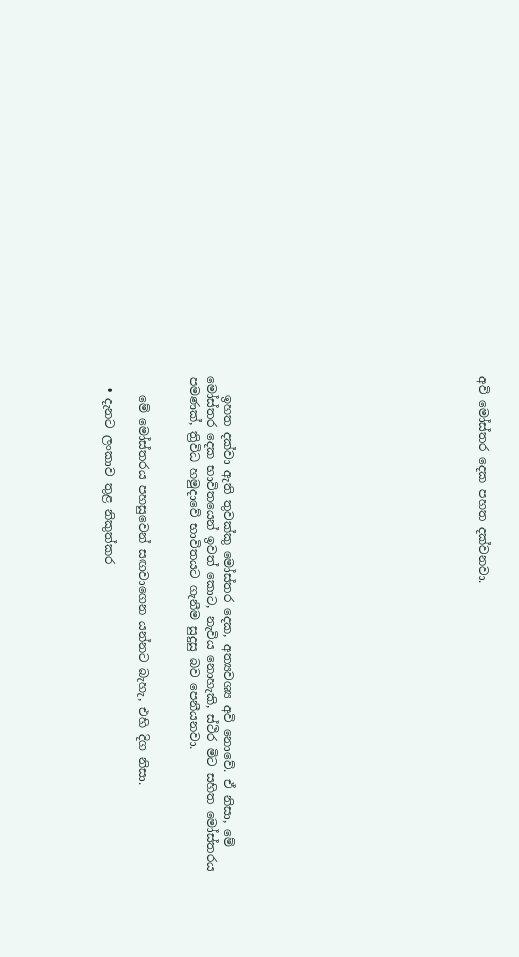අවි මෝස්‌තර දෙක පහත දක්වනවා.














   ඉහත දක්වා ඇති තුවක්කු මෝස්‌තර දෙක, අත්‍යවශ්‍ය අවි නොවේ. ඒ නිසා, මේ මෝස්‌තර දෙක භාවිතයෙන් ඉවත් කොට, නැවිය නොහැකි, ස්ථිර මිට සහිත මෝස්තරය පමණක්, ත්‍රිවිධ හමුදාවේ භාවිතයට ගැනීම සුදුසු බව පෙනීයනවා.


   මේ මෝස්තරය පහසුවෙන් සඟවාගෙන යන්නට බැහැ, එහි දිග නිසා.

  • දැනට ලංකාව තුළ නිකුත්කර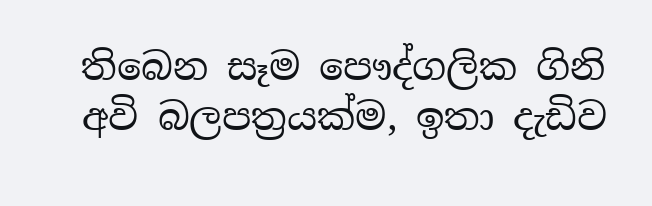තිබෙන සෑම පෞද්ගලික ගිනි අවි බලපත්‍රයක්ම, ඉතා දැඩිව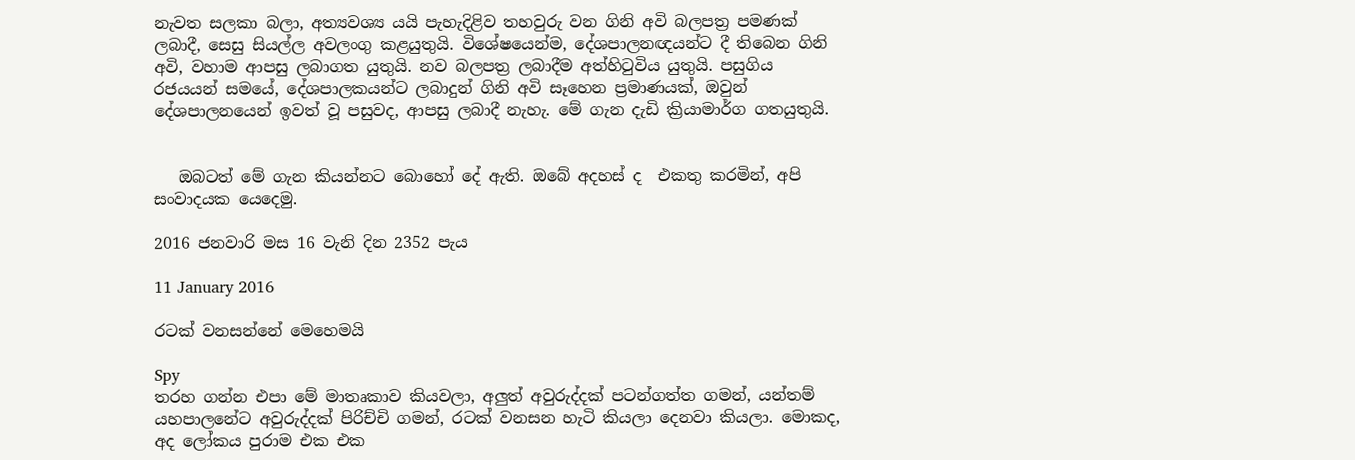නැවත සලකා බලා, අත්‍යවශ්‍ය යයි පැහැදිළිව තහවුරු වන ගිනි අවි බලපත්‍ර පමණක් ලබාදී, සෙසු සියල්ල අවලංගු කළයුතුයි. විශේෂයෙන්ම, දේශපාලනඥයන්ට දී තිබෙන ගිනි අවි, වහාම ආපසු ලබාගත යුතුයි. නව බලපත්‍ර ලබාදීම අත්හිටුවිය යුතුයි. පසුගිය රජයයන් සමයේ, දේශපාලකයන්ට ලබාදුන් ගිනි අවි සෑහෙන ප්‍රමාණයක්, ඔවුන් දේශපාලනයෙන් ඉවත් වූ පසුවද, ආපසු ලබාදී නැහැ. මේ ගැන දැඩි ක්‍රියාමාර්ග ගතයුතුයි.


   ඔබටත් මේ ගැන කියන්නට බොහෝ දේ ඇති. ඔබේ අදහස් ද  එකතු කරමින්, අපි සංවාදයක යෙදෙමු.

2016 ජනවාරි මස 16 වැනි දින 2352 පැය

11 January 2016

රටක් වනසන්නේ මෙහෙමයි

Spy
තරහ ගන්න එපා මේ මාතෘකාව කියවලා, අලුත් අවුරුද්දක් පටන්ගත්ත ගමන්, යන්තම් යහපාලනේට අවුරුද්දක් පිරිච්චි ගමන්, රටක් වනසන හැටි කියලා දෙනවා කියලා. මොකද, අද ලෝකය පුරාම එක එක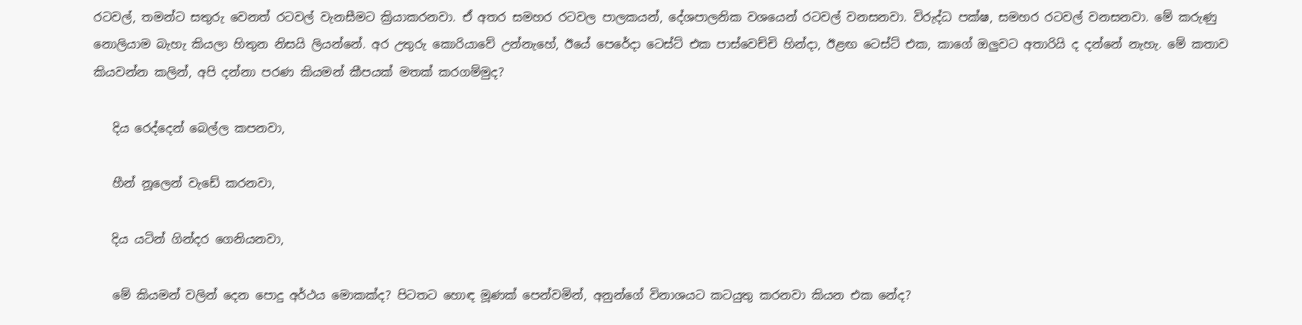රටවල්, තමන්ට සතුරු වෙනත් රටවල් වැනසීමට ක්‍රියාකරනවා. ඒ අතර සමහර රටවල පාලකයන්, දේශපාලනික වශයෙන් රටවල් වනසනවා. විරුද්ධ පක්ෂ, සමහර රටවල් වනසනවා. මේ කරුණු නොලියාම බැහැ කියලා හිතුන නිසයි ලියන්නේ. අර උතුරු කොරියාවේ උන්නැහේ, ඊයේ පෙරේදා ටෙස්ට් එක පාස්වෙච්චි හින්දා, ඊළඟ ටෙස්ට් එක, කාගේ ඔලුවට අතාරියි ද දන්නේ නැහැ. මේ කතාව කියවන්න කලින්, අපි දන්නා පරණ කියමන් කීපයක් මතක් කරගම්මුද?

   දිය රෙද්දෙන් බෙල්ල කපනවා,

   හීන් නූලෙන් වැඩේ කරනවා,

   දිය යටින් ගින්දර ගෙනියනවා,

   මේ කියමන් වලින් දෙන පොදු අර්ථය මොකක්ද? පිටතට හොඳ මූණක් පෙන්වමින්, අනුන්ගේ විනාශයට කටයුතු කරනවා කියන එක නේද?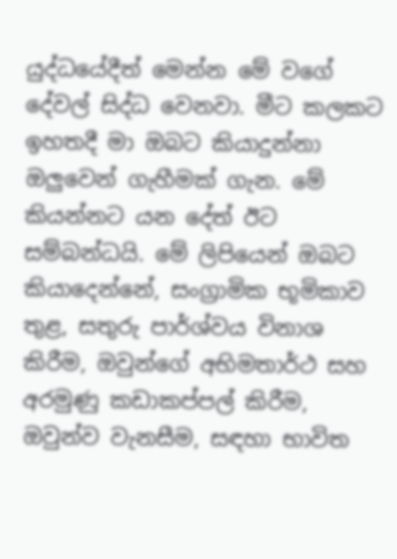යුද්ධයේදීත් මෙන්න මේ වගේ දේවල් සිද්ධ වෙනවා. මීට කලකට ඉහතදී මා ඔබට කියාදුන්නා ඔලුවෙන් ගැහීමක් ගැන. මේ කියන්නට යන දේත් ඊට සම්බන්ධයි. මේ ලිපියෙන් ඔබට කියාදෙන්නේ, සංග්‍රාමික භූමිකාව තුළ, සතුරු පාර්ශ්වය විනාශ කිරීම, ඔවුන්ගේ අභිමතාර්ථ සහ අරමුණු කඩාකප්පල් කිරීම, ඔවුන්ව වැනසීම, සඳහා භාවිත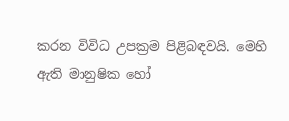කරන විවිධ උපක්‍රම පිළිබඳවයි. මෙහි ඇති මානුෂික හෝ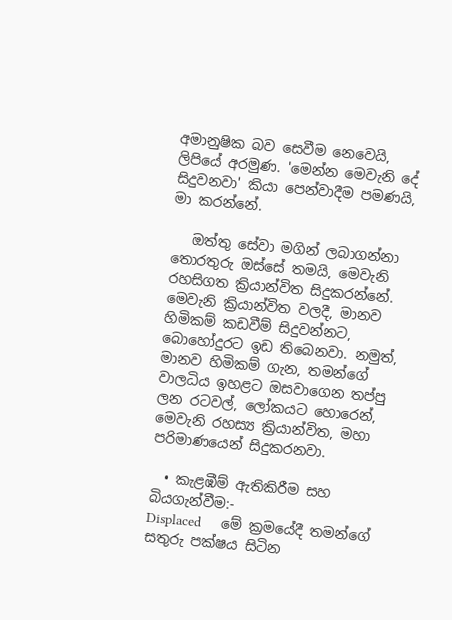අමානුෂික බව සෙවීම නෙවෙයි, ලිපියේ අරමුණ. 'මෙන්න මෙවැනි දේ සිදුවනවා' කියා පෙන්වාදීම පමණයි, මා කරන්නේ.

   ඔත්තු සේවා මගින් ලබාගන්නා තොරතුරු ඔස්සේ තමයි, මෙවැනි රහසිගත ක්‍රියාන්විත සිදුකරන්නේ. මෙවැනි ක්‍රියාන්විත වලදී, මානව හිමිකම් කඩවීම් සිදුවන්නට, බොහෝදුරට ඉඩ තිබෙනවා. නමුත්, මානව හිමිකම් ගැන, තමන්ගේ වාලධිය ඉහළට ඔසවාගෙන තප්පු ලන රටවල්, ලෝකයට හොරෙන්, මෙවැනි රහස්‍ය ක්‍රියාන්විත, මහා පරිමාණයෙන් සිදුකරනවා.

  • කැළඹීම් ඇතිකිරීම සහ බියගැන්වීම:-
Displaced     මේ ක්‍රමයේදී තමන්ගේ සතුරු පක්ෂය සිටින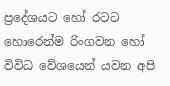ප්‍රදේශයට හෝ රටට හොරෙන්ම රිංගවන හෝ විවිධ වේශයෙන් යවන අපි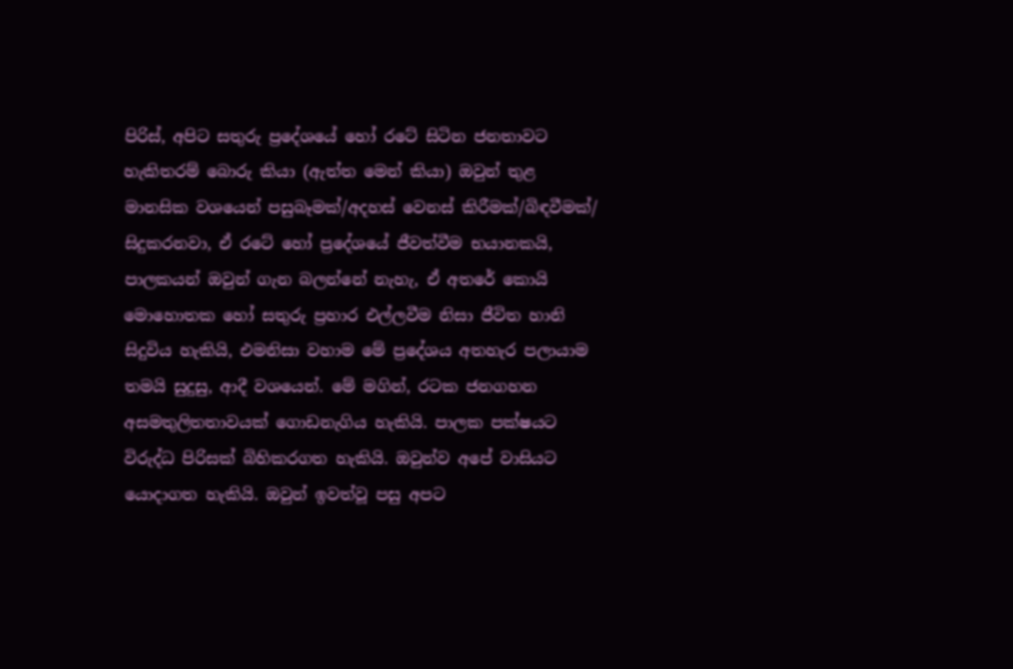පිරිස්, අපිට සතුරු ප්‍රදේශයේ හෝ රටේ සිටින ජනතාවට හැකිතරම් බොරු කියා (ඇත්ත මෙන් කියා) ඔවුන් තුළ මානසික වශයෙන් පසුබෑමක්/අදහස් වෙනස් කිරීමක්/බිඳවීමක්/ සිදුකරනවා, ඒ රටේ හෝ ප්‍රදේශයේ ජීවත්වීම භයානකයි, පාලකයන් ඔවුන් ගැන බලන්නේ නැහැ, ඒ අතරේ කොයි මොහොතක හෝ සතුරු ප්‍රහාර එල්ලවීම නිසා ජීවිත හානි සිදුවිය හැකියි, එමනිසා වහාම මේ ප්‍රදේශය අතහැර පලායාම තමයි සුදුසු, ආදී වශයෙන්. මේ මගින්, රටක ජනගහන අසමතුලිතතාවයක් ගොඩනැගිය හැකියි. පාලක පක්ෂයට විරුද්ධ පිරිසක් බිහිකරගත හැකියි. ඔවුන්ව අපේ වාසියට යොදාගත හැකියි. ඔවුන් ඉවත්වූ පසු අපට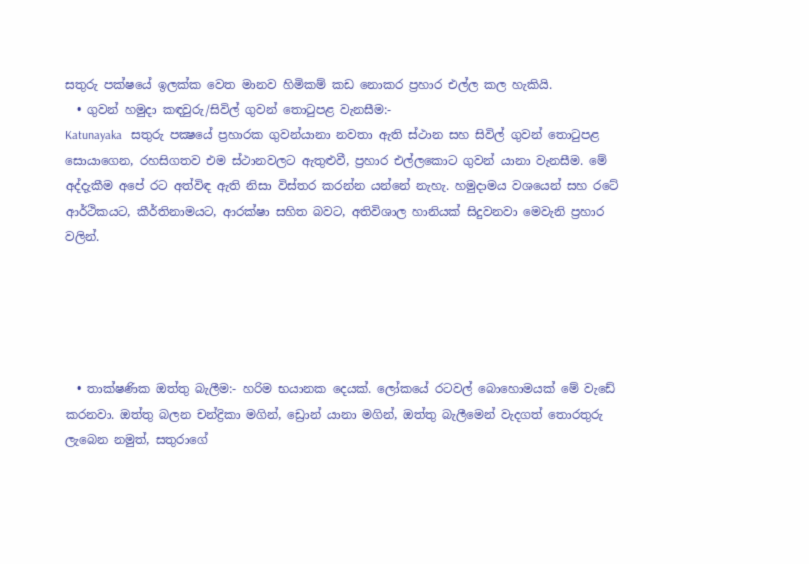සතුරු පක්ෂයේ ඉලක්ක වෙත මානව හිමිකම් කඩ නොකර ප්‍රහාර එල්ල කල හැකියි.
  • ගුවන් හමුදා කඳවුරු/සිවිල් ගුවන් තොටුපළ වැනසීම:-
Katunayaka   සතුරු පක්‍ෂයේ ප්‍රහාරක ගුවන්යානා නවතා ඇති ස්ථාන සහ සිවිල් ගුවන් තොටුපළ සොයාගෙන, රහසිගතව එම ස්ථානවලට ඇතුළුවී, ප්‍රහාර එල්ලකොට ගුවන් යානා වැනසීම. මේ අද්දැකීම අපේ රට අත්විඳ ඇති නිසා විස්තර කරන්න යන්නේ නැහැ. හමුදාමය වශයෙන් සහ රටේ ආර්ථිකයට, කීර්තිනාමයට, ආරක්ෂා සහිත බවට, අතිවිශාල හානියක් සිදුවනවා මෙවැනි ප්‍රහාර වලින්.





  • තාක්ෂණික ඔත්තු බැලීම:- හරිම භයානක දෙයක්. ලෝකයේ රටවල් බොහොමයක් මේ වැඩේ කරනවා. ඔත්තු බලන චන්ද්‍රිකා මගින්, ඩ්‍රොන් යානා මගින්, ඔත්තු බැලීමෙන් වැදගත් තොරතුරු ලැබෙන නමුත්, සතුරාගේ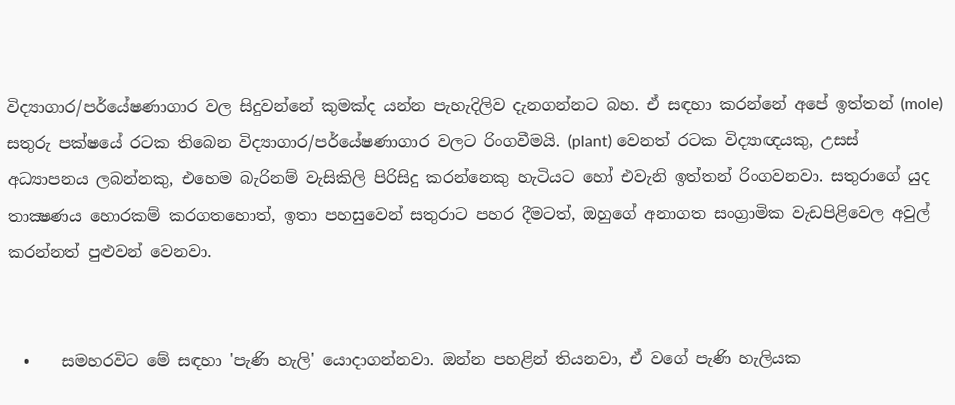විද්‍යාගාර/පර්යේෂණාගාර වල සිදුවන්නේ කුමක්ද යන්න පැහැදිලිව දැනගන්නට බහ. ඒ සඳහා කරන්නේ අපේ ඉත්තන් (mole) සතුරු පක්ෂයේ රටක තිබෙන විද්‍යාගාර/පර්යේෂණාගාර වලට රිංගවීමයි. (plant) වෙනත් රටක විද්‍යාඥයකු, උසස් අධ්‍යාපනය ලබන්නකු, එහෙම බැරිනම් වැසිකිලි පිරිසිදු කරන්නෙකු හැටියට හෝ එවැනි ඉත්තන් රිංගවනවා. සතුරාගේ යුද තාක්‍ෂණය හොරකම් කරගතහොත්, ඉතා පහසුවෙන් සතුරාට පහර දීමටත්, ඔහුගේ අනාගත සංග්‍රාමික වැඩපිළිවෙල අවුල් කරන්නත් පුළුවන් වෙනවා.


  •    සමහරවිට මේ සඳහා 'පැණි හැලි' යොදාගන්නවා. ඔන්න පහළින් තියනවා, ඒ වගේ පැණි හැලියක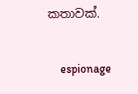කතාවක්.

    espionage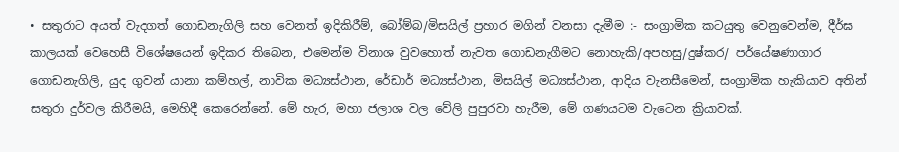• සතුරාට අයත් වැදගත් ගොඩනැගිලි සහ වෙනත් ඉදිකිරීම්, බෝම්බ/මිසයිල් ප්‍රහාර මගින් වනසා දැමීම :- සංග්‍රාමික කටයුතු වෙනුවෙන්ම, දීර්ඝ කාලයක් වෙහෙසී විශේෂයෙන් ඉදිකර තිබෙන, එමෙන්ම විනාශ වුවහොත් නැවත ගොඩනැගීමට නොහැකි/අපහසු/දුෂ්කර/ පර්යේෂණාගාර ගොඩනැගිලි, යුද ගුවන් යානා කම්හල්, නාවික මධ්‍යස්ථාන, රේඩාර් මධ්‍යස්ථාන, මිසයිල් මධ්‍යස්ථාන, ආදිය වැනසීමෙන්, සංග්‍රාමික හැකියාව අතින් සතුරා දුර්වල කිරීමයි, මෙහිදී කෙරෙන්නේ. මේ හැර, මහා ජලාශ වල වේලි පුපුරවා හැරීම, මේ ගණයටම වැටෙන ක්‍රියාවක්.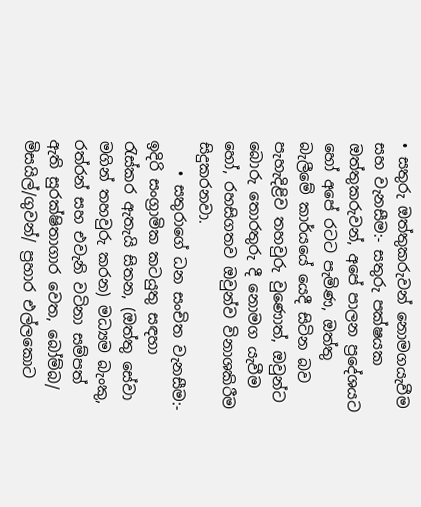• සතුරු ඔත්තුකරුවන් නොමගයැවීම සහ වැනසීම:- සතුරු පක්ෂයක ඔත්තුකරුවන්, අපේ පාලන ප්‍රදේශයට හෝ අපේ රටට පැමිණ, ඔත්තු බැලීමේ කාර්යයේ යෙදී සිටින බව පැහැදිළිව තහවුරු වුණොත්, ඔවුන්ට බොරු තොරතුරු දී නොමග යැවීම හෝ, රහසිගතව ඔවුන්ව විනාශකිරීම සිදුකරනවා.
    • සතුරාගේ ධන සංචිත වැනසීම:-  ඉදිරි සංග්‍රාමික කටයුතු සඳහා රැස්කර ඇතැයි සිතන, (ඔත්තු සේවා මගින් තහවුරු කරන) මධ්‍යම බැංකු, රත්රන් සහ එවැනි වටිනා සම්පත් ඇති සුරක්ෂිතාගාර වෙත, බෝම්බ/ මිසයිල්/ගුවන්/ ප්‍රහාර එල්ලකොට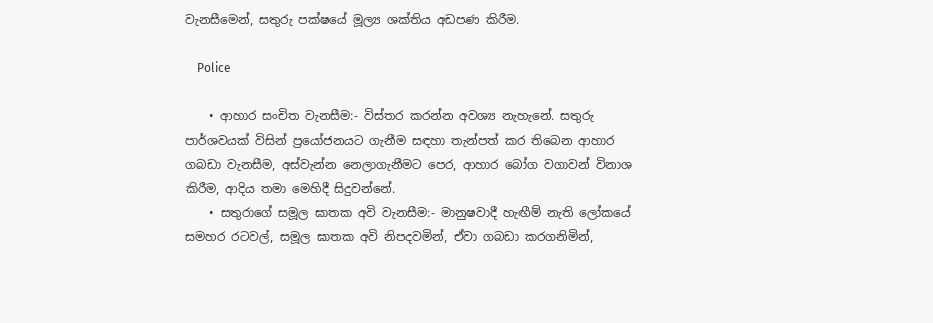වැනසීමෙන්, සතුරු පක්ෂයේ මූල්‍ය ශක්තිය අඩපණ කිරීම.

    Police

    • ආහාර සංචිත වැනසීම:- විස්තර කරන්න අවශ්‍ය නැහැනේ. සතුරු පාර්ශවයක් විසින් ප්‍රයෝජනයට ගැනීම සඳහා තැන්පත් කර තිබෙන ආහාර ගබඩා වැනසීම, අස්වැන්න නෙලාගැනීමට පෙර, ආහාර බෝග වගාවන් විනාශ කිරීම, ආදිය තමා මෙහිදී සිදුවන්නේ.
    • සතුරාගේ සමූල ඝාතක අවි වැනසීම:- මානුෂවාදී හැඟීම් නැති ලෝකයේ සමහර රටවල්, සමූල ඝාතක අවි නිපදවමින්, ඒවා ගබඩා කරගනිමින්,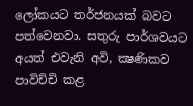ලෝකයට තර්ජනයක් බවට පත්වෙනවා. සතුරු පාර්ශවයට අයත් එවැනි අවි, ක්‍ෂණිකව පාවිච්චි කළ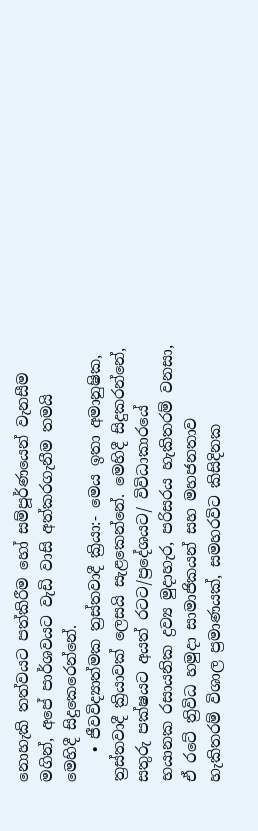නොහැකි තත්වයට පත්කිරීම හෝ සම්පූර්ණයෙන් වැනසීම මගින්, අපේ පාර්ශවයට වැඩි වාසි අත්කරගැනීම තමයි මෙහිදී සිදුකෙරෙන්නේ.
    • ජීවවිද්‍යාත්මක ත්‍රස්තවාදී ක්‍රියා:- මෙය ඉතා අමානුෂික, ත්‍රස්තවාදී ක්‍රියාවක් ලෙසයි සැළකෙන්නේ. මෙහිදී සිදුකරන්නේ, සතුරු පක්ෂයට අයත් රටට/ප්‍රදේශයට/ විවිධාකාරයේ භයානක රසායනික ද්‍රව්‍ය මුදාහැර, පරිසරය හැකිතරම් වනසා, ඒ රටේ ත්‍රිවිධ හමුදා සාමාජිකයන් සහ මහජනතාව හැකිතරම් විශාල ප්‍රමාණයක්, සමහරවිට කිසිදිනක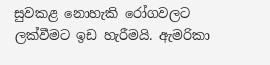සුවකළ නොහැකි රෝගවලට ලක්වීමට ඉඩ හැරීමයි. ඇමරිකා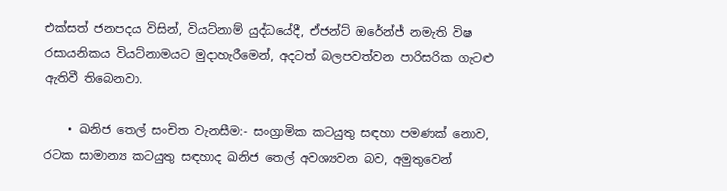එක්සත් ජනපදය විසින්, වියට්නාම් යුද්ධයේදී, ඒජන්ට් ඔරේන්ජ් නමැති විෂ රසායනිකය වියට්නාමයට මුදාහැරීමෙන්, අදටත් බලපවත්වන පාරිසරික ගැටළු ඇතිවී තිබෙනවා.

    • ඛනිජ තෙල් සංචිත වැනසීම:- සංග්‍රාමික කටයුතු සඳහා පමණක් නොව, රටක සාමාන්‍ය කටයුතු සඳහාද ඛනිජ තෙල් අවශ්‍යවන බව, අමුතුවෙන්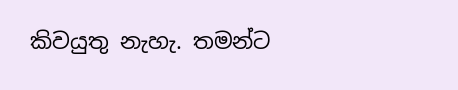කිවයුතු නැහැ. තමන්ට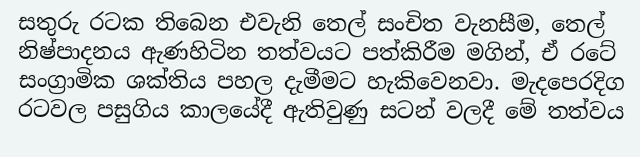සතුරු රටක තිබෙන එවැනි තෙල් සංචිත වැනසීම, තෙල් නිෂ්පාදනය ඇණහිටින තත්වයට පත්කිරීම මගින්, ඒ රටේ සංග්‍රාමික ශක්තිය පහල දැමීමට හැකිවෙනවා. මැදපෙරදිග රටවල පසුගිය කාලයේදී ඇතිවුණු සටන් වලදී මේ තත්වය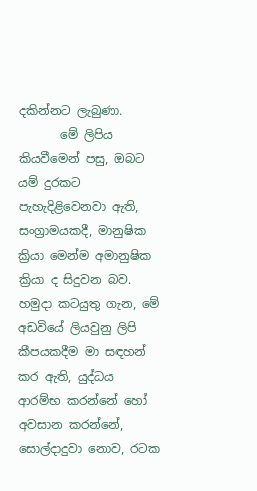දකින්නට ලැබුණා.
       මේ ලිපිය කියවීමෙන් පසු, ඔබට යම් දුරකට පැහැදිළිවෙනවා ඇති, සංග්‍රාමයකදී, මානුෂික ක්‍රියා මෙන්ම අමානුෂික ක්‍රියා ද සිදුවන බව. හමුදා කටයුතු ගැන, මේ අඩවියේ ලියවුනු ලිපි කීපයකදීම මා සඳහන් කර ඇති, යුද්ධය ආරම්භ කරන්නේ හෝ අවසාන කරන්නේ, සොල්දාදුවා නොව, රටක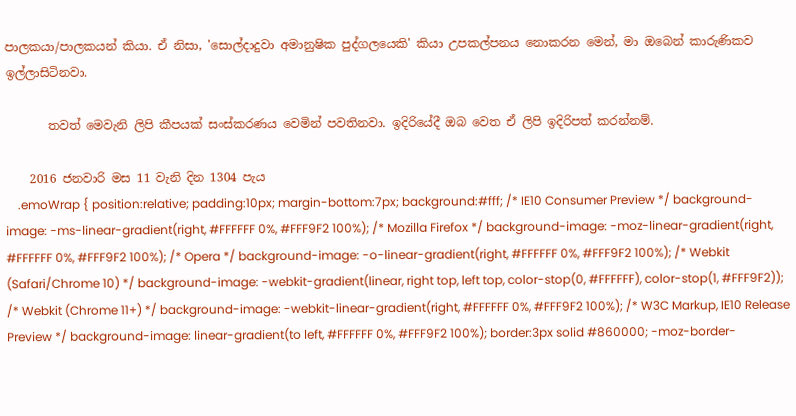පාලකයා/පාලකයන් කියා. ඒ නිසා, 'සොල්දාදුවා අමානුෂික පුද්ගලයෙකි' කියා උපකල්පනය නොකරන මෙන්, මා ඔබෙන් කාරුණිකව ඉල්ලාසිටිනවා.

       තවත් මෙවැනි ලිපි කීපයක් සංස්කරණය වෙමින් පවතිනවා. ඉදිරියේදී ඔබ වෙත ඒ ලිපි ඉදිරිපත් කරන්නම්.

    2016 ජනවාරි මස 11 වැනි දින 1304 පැය
    .emoWrap { position:relative; padding:10px; margin-bottom:7px; background:#fff; /* IE10 Consumer Preview */ background-image: -ms-linear-gradient(right, #FFFFFF 0%, #FFF9F2 100%); /* Mozilla Firefox */ background-image: -moz-linear-gradient(right, #FFFFFF 0%, #FFF9F2 100%); /* Opera */ background-image: -o-linear-gradient(right, #FFFFFF 0%, #FFF9F2 100%); /* Webkit (Safari/Chrome 10) */ background-image: -webkit-gradient(linear, right top, left top, color-stop(0, #FFFFFF), color-stop(1, #FFF9F2)); /* Webkit (Chrome 11+) */ background-image: -webkit-linear-gradient(right, #FFFFFF 0%, #FFF9F2 100%); /* W3C Markup, IE10 Release Preview */ background-image: linear-gradient(to left, #FFFFFF 0%, #FFF9F2 100%); border:3px solid #860000; -moz-border-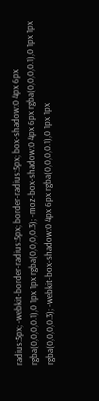radius:5px; -webkit-border-radius:5px; border-radius:5px; box-shadow:0 4px 6px rgba(0,0,0,0.1),0 1px 1px rgba(0,0,0,0.3); -moz-box-shadow:0 4px 6px rgba(0,0,0,0.1),0 1px 1px rgba(0,0,0,0.3); -webkit-box-shadow:0 4px 6px rgba(0,0,0,0.1),0 1px 1px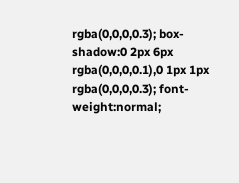rgba(0,0,0,0.3); box-shadow:0 2px 6px rgba(0,0,0,0.1),0 1px 1px rgba(0,0,0,0.3); font-weight:normal;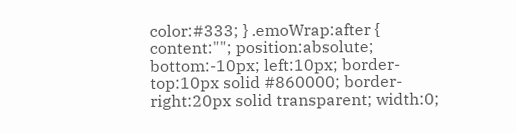color:#333; } .emoWrap:after { content:""; position:absolute; bottom:-10px; left:10px; border-top:10px solid #860000; border-right:20px solid transparent; width:0;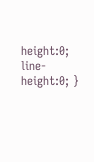height:0; line-height:0; }